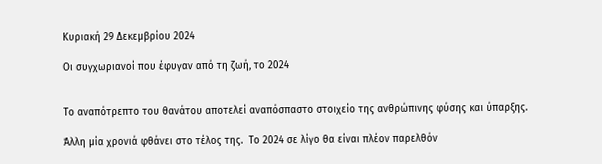Κυριακή 29 Δεκεμβρίου 2024

Οι συγχωριανοί που έφυγαν από τη ζωή, το 2024


Το αναπότρεπτο του θανάτου αποτελεί αναπόσπαστο στοιχείο της ανθρώπινης φύσης και ύπαρξης.

Άλλη μία χρονιά φθάνει στο τέλος της.  Το 2024 σε λίγο θα είναι πλέον παρελθόν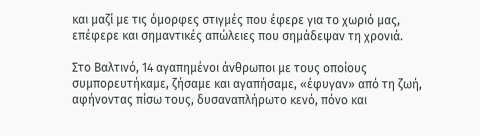και μαζί με τις όμορφες στιγμές που έφερε για το χωριό μας, επέφερε και σημαντικές απώλειες που σημάδεψαν τη χρονιά.

Στο Βαλτινό, 14 αγαπημένοι άνθρωποι με τους οποίους συμπορευτήκαμε, ζήσαμε και αγαπήσαμε, «έφυγαν» από τη ζωή, αφήνοντας πίσω τους, δυσαναπλήρωτο κενό, πόνο και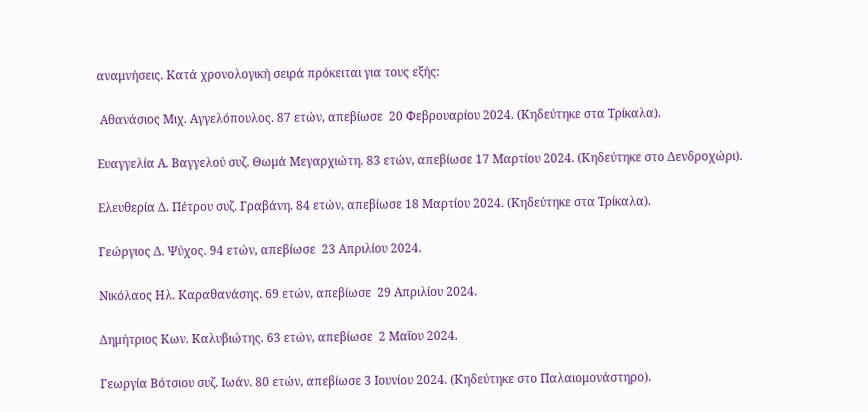αναμνήσεις. Κατά χρονολογική σειρά πρόκειται για τους εξής:

 Αθανάσιος Μιχ. Αγγελόπουλος. 87 ετών, απεβίωσε  20 Φεβρουαρίου 2024. (Κηδεύτηκε στα Τρίκαλα).

Ευαγγελία Α. Βαγγελού συζ. Θωμά Μεγαρχιώτη. 83 ετών, απεβίωσε 17 Μαρτίου 2024. (Κηδεύτηκε στο Δενδροχώρι).

Ελευθερία Δ. Πέτρου συζ. Γραβάνη. 84 ετών, απεβίωσε 18 Μαρτίου 2024. (Κηδεύτηκε στα Τρίκαλα).

Γεώργιος Δ. Ψύχος. 94 ετών, απεβίωσε  23 Απριλίου 2024.

Νικόλαος Ηλ. Καραθανάσης. 69 ετών, απεβίωσε  29 Απριλίου 2024.

Δημήτριος Κων. Καλυβιώτης. 63 ετών, απεβίωσε  2 Μαΐου 2024.

Γεωργία Βότσιου συζ. Ιωάν. 80 ετών, απεβίωσε 3 Ιουνίου 2024. (Κηδεύτηκε στο Παλαιομονάστηρο).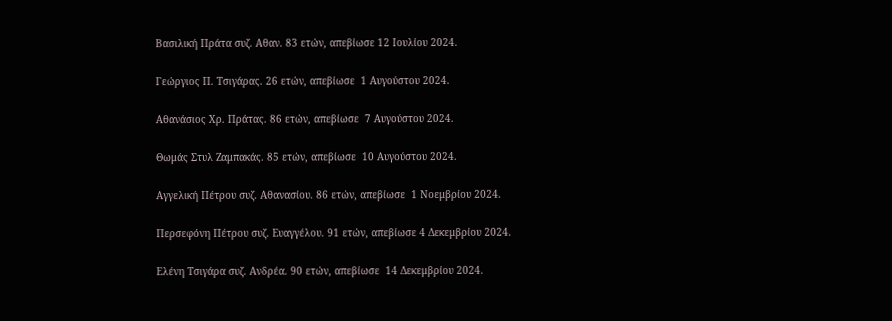Βασιλική Πράτα συζ. Αθαν. 83 ετών, απεβίωσε 12 Ιουλίου 2024.

Γεώργιος Π. Τσιγάρας. 26 ετών, απεβίωσε  1 Αυγούστου 2024.

Αθανάσιος Χρ. Πράτας. 86 ετών, απεβίωσε  7 Αυγούστου 2024.

Θωμάς Στυλ Ζαμπακάς. 85 ετών, απεβίωσε  10 Αυγούστου 2024.

Αγγελική Πέτρου συζ. Αθανασίου. 86 ετών, απεβίωσε  1 Νοεμβρίου 2024.

Περσεφόνη Πέτρου συζ. Ευαγγέλου. 91 ετών, απεβίωσε 4 Δεκεμβρίου 2024.

Ελένη Τσιγάρα συζ. Ανδρέα. 90 ετών, απεβίωσε  14 Δεκεμβρίου 2024.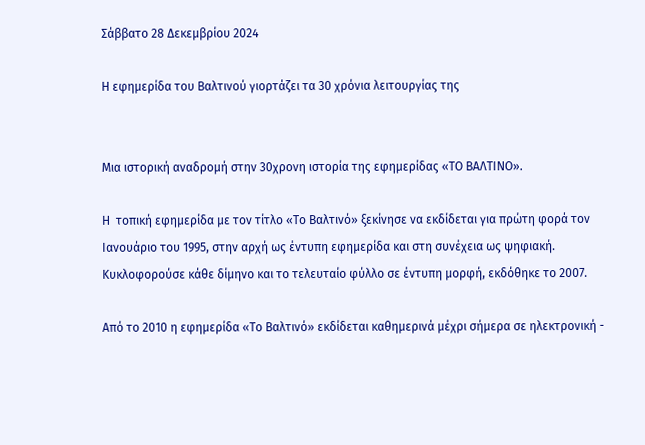Σάββατο 28 Δεκεμβρίου 2024

Η εφημερίδα του Βαλτινού γιορτάζει τα 30 χρόνια λειτουργίας της


Μια ιστορική αναδρομή στην 30χρονη ιστορία της εφημερίδας «ΤΟ ΒΑΛΤΙΝΟ».

Η  τοπική εφημερίδα με τον τίτλο «Το Βαλτινό» ξεκίνησε να εκδίδεται για πρώτη φορά τον Ιανουάριο του 1995, στην αρχή ως έντυπη εφημερίδα και στη συνέχεια ως ψηφιακή.  Κυκλοφορούσε κάθε δίμηνο και το τελευταίο φύλλο σε έντυπη μορφή, εκδόθηκε το 2007.

Από το 2010 η εφημερίδα «Το Βαλτινό» εκδίδεται καθημερινά μέχρι σήμερα σε ηλεκτρονική -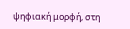ψηφιακή μορφή, στη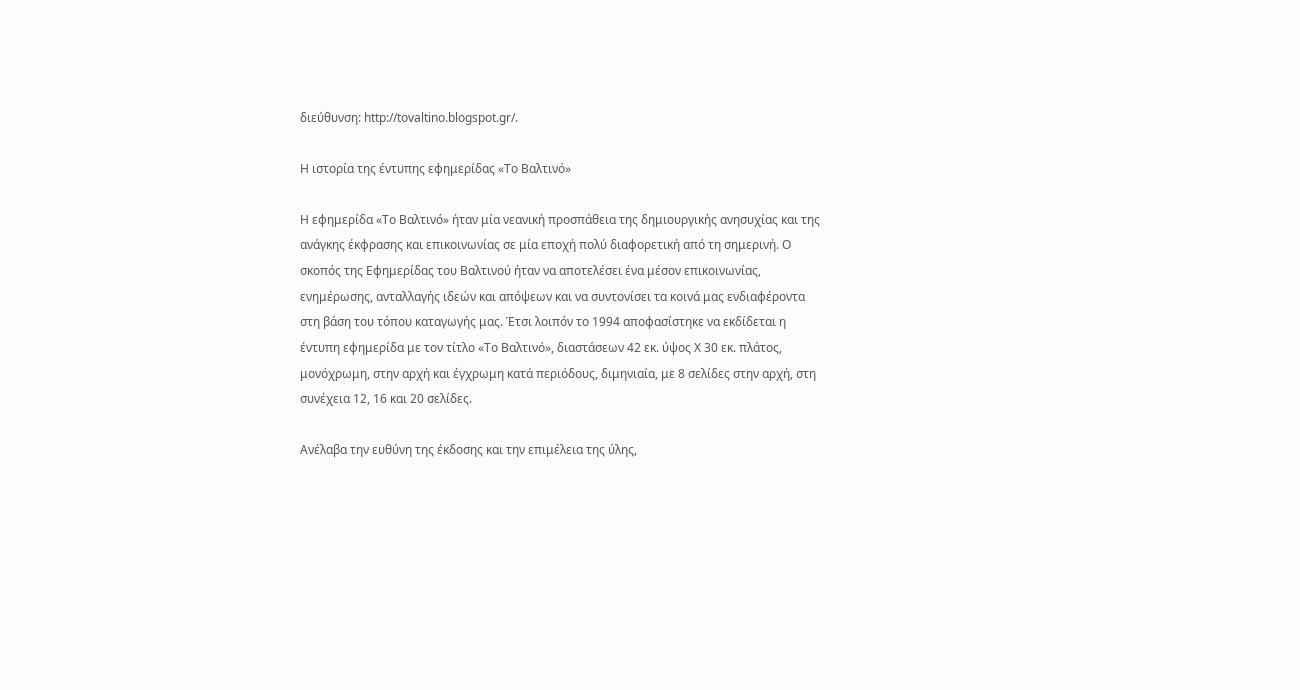διεύθυνση: http://tovaltino.blogspot.gr/.

Η ιστορία της έντυπης εφημερίδας «Το Βαλτινό»

Η εφημερίδα «Το Βαλτινό» ήταν μία νεανική προσπάθεια της δημιουργικής ανησυχίας και της ανάγκης έκφρασης και επικοινωνίας σε μία εποχή πολύ διαφορετική από τη σημερινή. Ο σκοπός της Εφημερίδας του Βαλτινού ήταν να αποτελέσει ένα μέσον επικοινωνίας, ενημέρωσης, ανταλλαγής ιδεών και απόψεων και να συντονίσει τα κοινά μας ενδιαφέροντα στη βάση του τόπου καταγωγής μας. Έτσι λοιπόν το 1994 αποφασίστηκε να εκδίδεται η έντυπη εφημερίδα με τον τίτλο «Το Βαλτινό», διαστάσεων 42 εκ. ύψος Χ 30 εκ. πλάτος, μονόχρωμη, στην αρχή και έγχρωμη κατά περιόδους, διμηνιαία, με 8 σελίδες στην αρχή, στη συνέχεια 12, 16 και 20 σελίδες.

Ανέλαβα την ευθύνη της έκδοσης και την επιμέλεια της ύλης,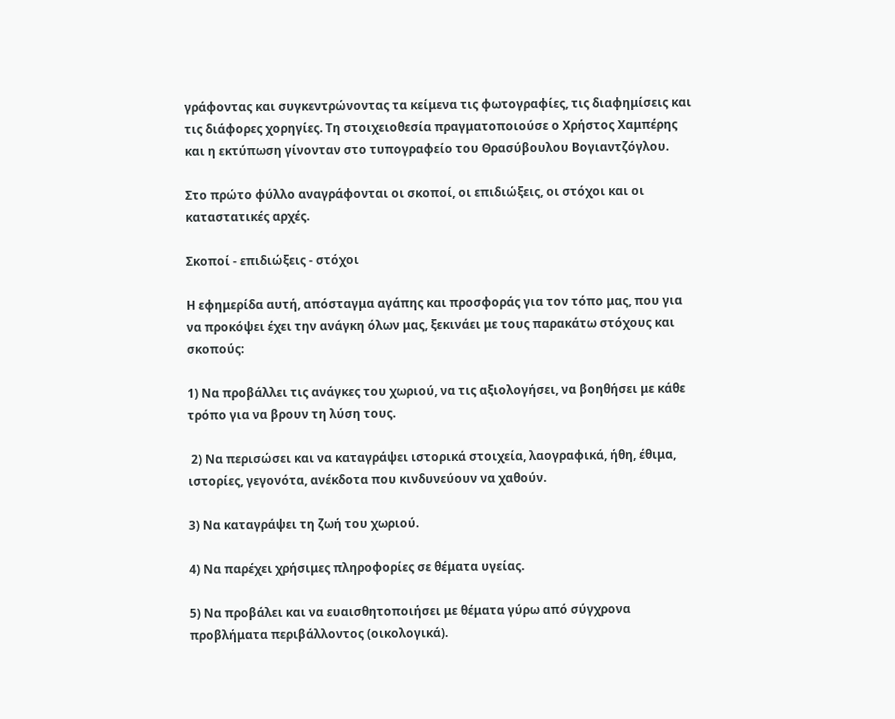γράφοντας και συγκεντρώνοντας τα κείμενα τις φωτογραφίες, τις διαφημίσεις και τις διάφορες χορηγίες. Τη στοιχειοθεσία πραγματοποιούσε ο Χρήστος Χαμπέρης και η εκτύπωση γίνονταν στο τυπογραφείο του Θρασύβουλου Βογιαντζόγλου.

Στο πρώτο φύλλο αναγράφονται οι σκοποί, οι επιδιώξεις, οι στόχοι και οι καταστατικές αρχές.

Σκοποί - επιδιώξεις - στόχοι

Η εφημερίδα αυτή, απόσταγμα αγάπης και προσφοράς για τον τόπο μας, που για να προκόψει έχει την ανάγκη όλων μας, ξεκινάει με τους παρακάτω στόχους και σκοπούς:

1) Να προβάλλει τις ανάγκες του χωριού, να τις αξιολογήσει, να βοηθήσει με κάθε τρόπο για να βρουν τη λύση τους.

 2) Να περισώσει και να καταγράψει ιστορικά στοιχεία, λαογραφικά, ήθη, έθιμα, ιστορίες, γεγονότα, ανέκδοτα που κινδυνεύουν να χαθούν.

3) Να καταγράψει τη ζωή του χωριού.

4) Να παρέχει χρήσιμες πληροφορίες σε θέματα υγείας.

5) Να προβάλει και να ευαισθητοποιήσει με θέματα γύρω από σύγχρονα προβλήματα περιβάλλοντος (οικολογικά).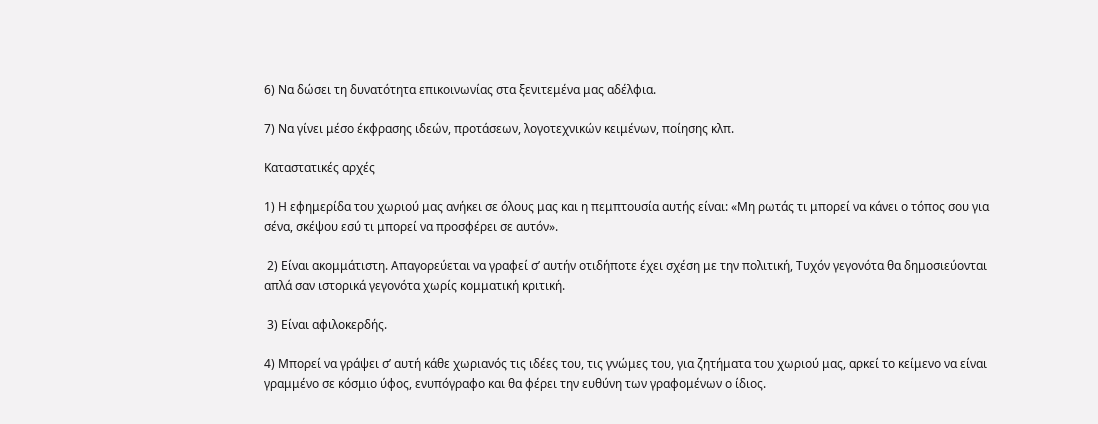6) Να δώσει τη δυνατότητα επικοινωνίας στα ξενιτεμένα μας αδέλφια.

7) Να γίνει μέσο έκφρασης ιδεών, προτάσεων, λογοτεχνικών κειμένων, ποίησης κλπ.

Καταστατικές αρχές

1) Η εφημερίδα του χωριού μας ανήκει σε όλους μας και η πεμπτουσία αυτής είναι: «Μη ρωτάς τι μπορεί να κάνει ο τόπος σου για σένα, σκέψου εσύ τι μπορεί να προσφέρει σε αυτόν».

 2) Είναι ακομμάτιστη. Απαγορεύεται να γραφεί σ’ αυτήν οτιδήποτε έχει σχέση με την πολιτική, Τυχόν γεγονότα θα δημοσιεύονται απλά σαν ιστορικά γεγονότα χωρίς κομματική κριτική.

 3) Είναι αφιλοκερδής.

4) Μπορεί να γράψει σ’ αυτή κάθε χωριανός τις ιδέες του, τις γνώμες του, για ζητήματα του χωριού μας, αρκεί το κείμενο να είναι γραμμένο σε κόσμιο ύφος, ενυπόγραφο και θα φέρει την ευθύνη των γραφομένων ο ίδιος.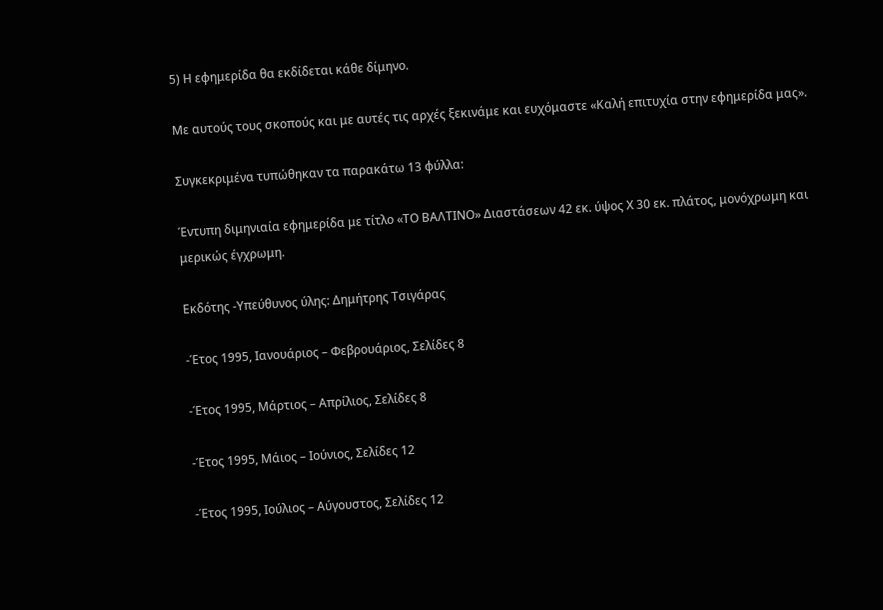5) Η εφημερίδα θα εκδίδεται κάθε δίμηνο.

Με αυτούς τους σκοπούς και με αυτές τις αρχές ξεκινάμε και ευχόμαστε «Καλή επιτυχία στην εφημερίδα μας».

Συγκεκριμένα τυπώθηκαν τα παρακάτω 13 φύλλα:

Έντυπη διμηνιαία εφημερίδα με τίτλο «ΤΟ ΒΑΛΤΙΝΟ» Διαστάσεων 42 εκ. ύψος Χ 30 εκ. πλάτος, μονόχρωμη και μερικώς έγχρωμη.

Εκδότης -Υπεύθυνος ύλης: Δημήτρης Τσιγάρας

-Έτος 1995, Ιανουάριος – Φεβρουάριος, Σελίδες 8

-Έτος 1995, Μάρτιος – Απρίλιος, Σελίδες 8

-Έτος 1995, Μάιος – Ιούνιος, Σελίδες 12

-Έτος 1995, Ιούλιος – Αύγουστος, Σελίδες 12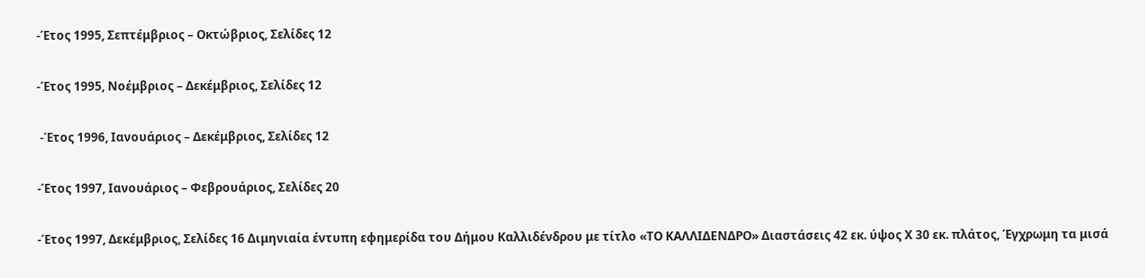-Έτος 1995, Σεπτέμβριος – Οκτώβριος, Σελίδες 12

-Έτος 1995, Νοέμβριος – Δεκέμβριος, Σελίδες 12

 -Έτος 1996, Ιανουάριος – Δεκέμβριος, Σελίδες 12

-Έτος 1997, Ιανουάριος – Φεβρουάριος, Σελίδες 20

-Έτος 1997, Δεκέμβριος, Σελίδες 16 Διμηνιαία έντυπη εφημερίδα του Δήμου Καλλιδένδρου με τίτλο «ΤΟ ΚΑΛΛΙΔΕΝΔΡΟ» Διαστάσεις 42 εκ. ύψος Χ 30 εκ. πλάτος, Έγχρωμη τα μισά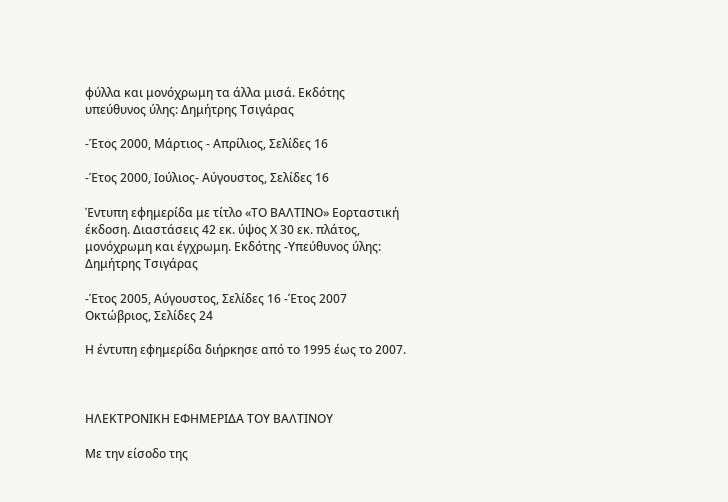φύλλα και μονόχρωμη τα άλλα μισά. Εκδότης υπεύθυνος ύλης: Δημήτρης Τσιγάρας

-Έτος 2000, Μάρτιος - Απρίλιος, Σελίδες 16

-Έτος 2000, Ιούλιος- Αύγουστος, Σελίδες 16

Έντυπη εφημερίδα με τίτλο «ΤΟ ΒΑΛΤΙΝΟ» Εορταστική έκδοση. Διαστάσεις 42 εκ. ύψος Χ 30 εκ. πλάτος, μονόχρωμη και έγχρωμη. Εκδότης -Υπεύθυνος ύλης: Δημήτρης Τσιγάρας

-Έτος 2005, Αύγουστος, Σελίδες 16 -Έτος 2007 Οκτώβριος, Σελίδες 24

Η έντυπη εφημερίδα διήρκησε από το 1995 έως το 2007.



ΗΛΕΚΤΡΟΝΙΚΗ ΕΦΗΜΕΡΙΔΑ ΤΟΥ ΒΑΛΤΙΝΟΥ

Με την είσοδο της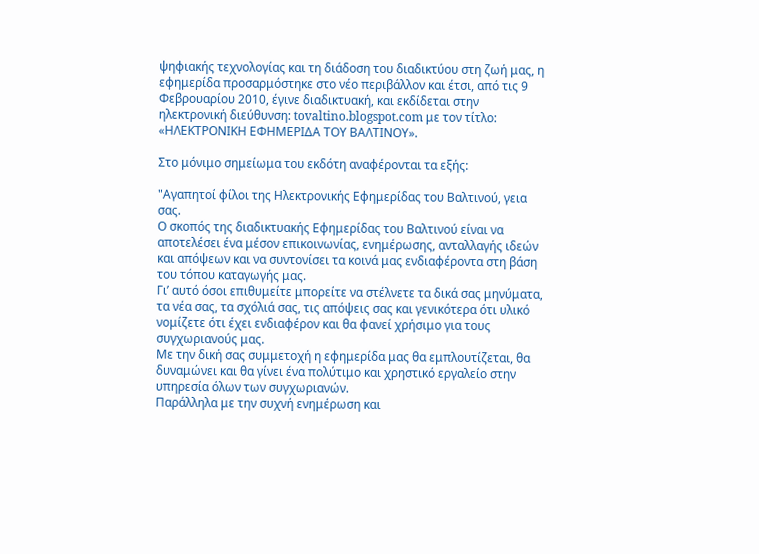ψηφιακής τεχνολογίας και τη διάδοση του διαδικτύου στη ζωή μας, η εφημερίδα προσαρμόστηκε στο νέο περιβάλλον και έτσι, από τις 9 Φεβρουαρίου 2010, έγινε διαδικτυακή, και εκδίδεται στην ηλεκτρονική διεύθυνση: tovaltino.blogspot.com με τον τίτλο: «ΗΛΕΚΤΡΟΝΙΚΗ ΕΦΗΜΕΡΙΔΑ ΤΟΥ ΒΑΛΤΙΝΟΥ».

Στο μόνιμο σημείωμα του εκδότη αναφέρονται τα εξής:

"Αγαπητοί φίλοι της Ηλεκτρονικής Εφημερίδας του Βαλτινού, γεια σας.
Ο σκοπός της διαδικτυακής Εφημερίδας του Βαλτινού είναι να αποτελέσει ένα μέσον επικοινωνίας, ενημέρωσης, ανταλλαγής ιδεών και απόψεων και να συντονίσει τα κοινά μας ενδιαφέροντα στη βάση του τόπου καταγωγής μας.
Γι’ αυτό όσοι επιθυμείτε μπορείτε να στέλνετε τα δικά σας μηνύματα, τα νέα σας, τα σχόλιά σας, τις απόψεις σας και γενικότερα ότι υλικό νομίζετε ότι έχει ενδιαφέρον και θα φανεί χρήσιμο για τους συγχωριανούς μας.
Με την δική σας συμμετοχή η εφημερίδα μας θα εμπλουτίζεται, θα δυναμώνει και θα γίνει ένα πολύτιμο και χρηστικό εργαλείο στην υπηρεσία όλων των συγχωριανών.
Παράλληλα με την συχνή ενημέρωση και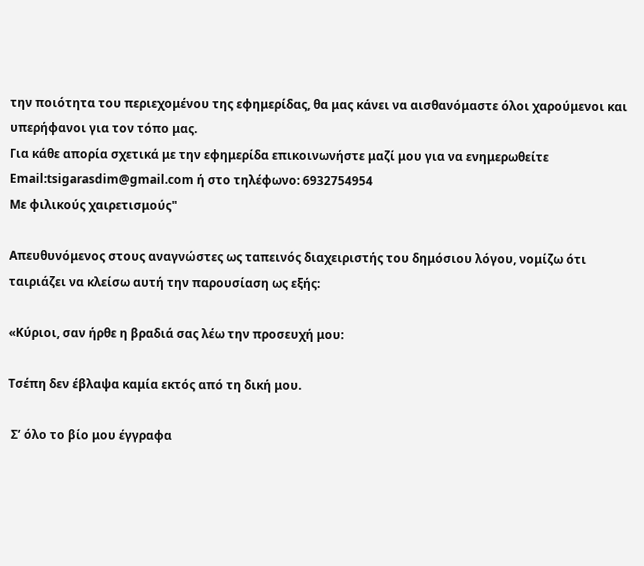την ποιότητα του περιεχομένου της εφημερίδας, θα μας κάνει να αισθανόμαστε όλοι χαρούμενοι και υπερήφανοι για τον τόπο μας.
Για κάθε απορία σχετικά με την εφημερίδα επικοινωνήστε μαζί μου για να ενημερωθείτε Email:tsigarasdim@gmail.com ή στο τηλέφωνο: 6932754954
Με φιλικούς χαιρετισμούς"

Απευθυνόμενος στους αναγνώστες ως ταπεινός διαχειριστής του δημόσιου λόγου, νομίζω ότι ταιριάζει να κλείσω αυτή την παρουσίαση ως εξής:

«Κύριοι, σαν ήρθε η βραδιά σας λέω την προσευχή μου:

Τσέπη δεν έβλαψα καμία εκτός από τη δική μου.

 Σ’ όλο το βίο μου έγγραφα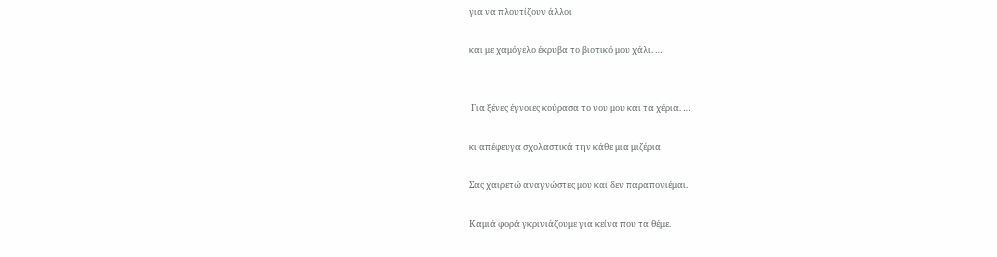για να πλουτίζουν άλλοι

και με χαμόγελο έκρυβα το βιοτικό μου χάλι. …


 Για ξένες έγνοιες κούρασα το νου μου και τα χέρια. …

κι απέφευγα σχολαστικά την κάθε μια μιζέρια

Σας χαιρετώ αναγνώστες μου και δεν παραπονιέμαι.

Καμιά φορά γκρινιάζουμε για κείνα που τα θέμε.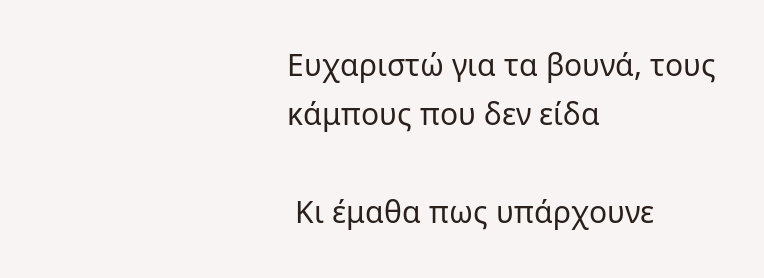Ευχαριστώ για τα βουνά, τους κάμπους που δεν είδα

 Κι έμαθα πως υπάρχουνε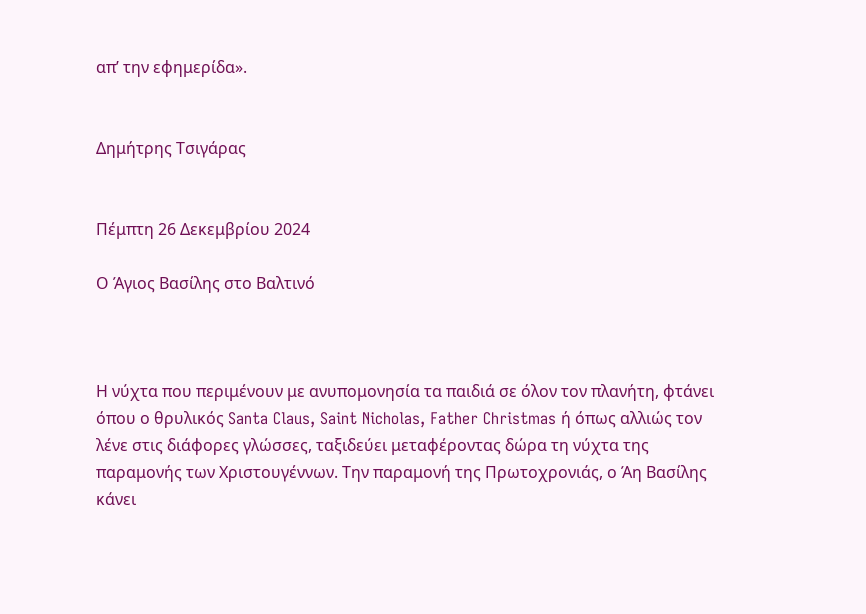απ’ την εφημερίδα».


Δημήτρης Τσιγάρας


Πέμπτη 26 Δεκεμβρίου 2024

Ο Άγιος Βασίλης στο Βαλτινό



Η νύχτα που περιμένουν με ανυπομονησία τα παιδιά σε όλον τον πλανήτη, φτάνει όπου ο θρυλικός Santa Claus, Saint Nicholas, Father Christmas ή όπως αλλιώς τον λένε στις διάφορες γλώσσες, ταξιδεύει μεταφέροντας δώρα τη νύχτα της παραμονής των Χριστουγέννων. Την παραμονή της Πρωτοχρονιάς, ο Άη Βασίλης κάνει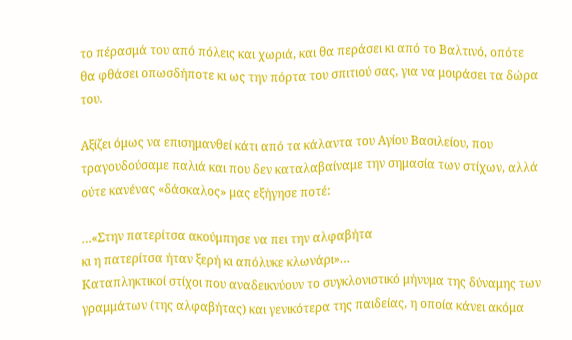το πέρασμά του από πόλεις και χωριά, και θα περάσει κι από το Βαλτινό, οπότε θα φθάσει οπωσδήποτε κι ως την πόρτα του σπιτιού σας, για να μοιράσει τα δώρα του.

Αξίζει όμως να επισημανθεί κάτι από τα κάλαντα του Αγίου Βασιλείου, που τραγουδούσαμε παλιά και που δεν καταλαβαίναμε την σημασία των στίχων, αλλά ούτε κανένας «δάσκαλος» μας εξήγησε ποτέ:

…«Στην πατερίτσα ακούμπησε να πει την αλφαβήτα
κι η πατερίτσα ήταν ξερή κι απόλυκε κλωνάρι»…
Καταπληκτικοί στίχοι που αναδεικνύουν το συγκλονιστικό μήνυμα της δύναμης των γραμμάτων (της αλφαβήτας) και γενικότερα της παιδείας, η οποία κάνει ακόμα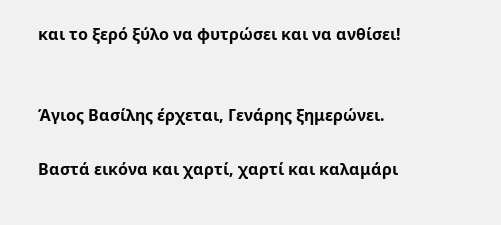και το ξερό ξύλο να φυτρώσει και να ανθίσει!


Άγιος Βασίλης έρχεται, Γενάρης ξημερώνει.

Βαστά εικόνα και χαρτί, χαρτί και καλαμάρι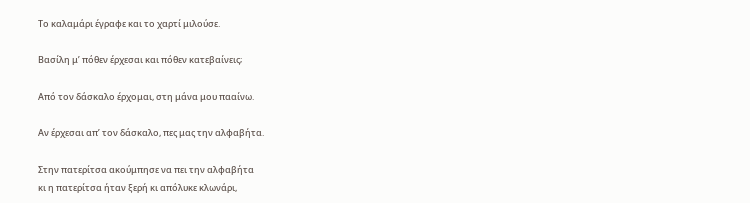Το καλαμάρι έγραφε και το χαρτί μιλούσε.

Βασίλη μ’ πόθεν έρχεσαι και πόθεν κατεβαίνεις;

Από τον δάσκαλο έρχομαι, στη μάνα μου πααίνω.

Αν έρχεσαι απ’ τον δάσκαλο, πες μας την αλφαβήτα.

Στην πατερίτσα ακούμπησε να πει την αλφαβήτα
κι η πατερίτσα ήταν ξερή κι απόλυκε κλωνάρι,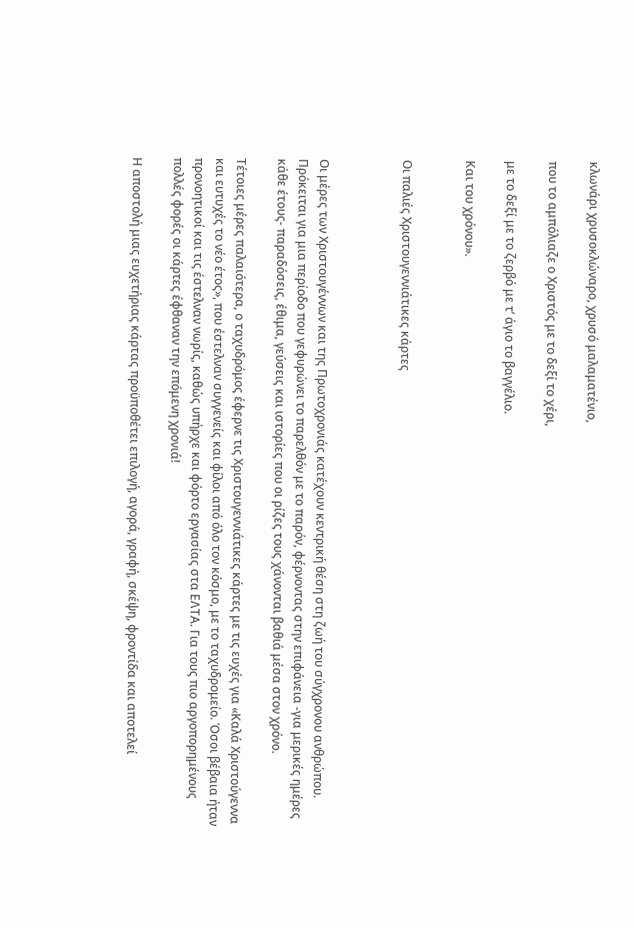κλωνάρι χρυσοκλώναρο, χρυσό μαλαματένιο,

που το αμπόλιαζε ο Χριστός με το δεξί το χέρι,

με το δεξί με το ζερβό με τ’ άγιο το βαγγέλιο.

Και του χρόνου».


Οι παλιές Χριστουγεννιάτικες κάρτες



Οι μέρες των Χριστουγέννων και της Πρωτοχρονιάς κατέχουν κεντρική θέση στη ζωή του σύγχρονου ανθρώπου. Πρόκειται για μια περίοδο που γεφυρώνει το παρελθόν με το παρόν, φέρνοντας στην επιφάνεια -για μερικές ημέρες κάθε έτους- παραδόσεις, έθιμα, γεύσεις και ιστορίες που οι ρίζες τους χάνονται βαθιά μέσα στον χρόνο.

Τέτοιες μέρες παλαιότερα, ο ταχυδρόμος έφερνε τις Χριστουγεννιάτικες κάρτες με τις ευχές για «Καλά Χριστούγεννα και ευτυχές το νέο έτος», που έστελναν συγγενείς και φίλοι από όλο τον κόσμο, με το ταχυδρομείο. Όσοι βέβαια ήταν προνοητικοί και τις έστελναν νωρίς, καθώς υπήρχε και φόρτο εργασίας στα ΕΛΤΑ. Για τους πιο αργοπορημένους πολλές φορές οι κάρτες έφθαναν την επόμενη χρονιά!

Η αποστολή μιας ευχετήριας κάρτας προϋποθέτει επιλογή, αγορά, γραφή, σκέψη, φροντίδα και αποτελεί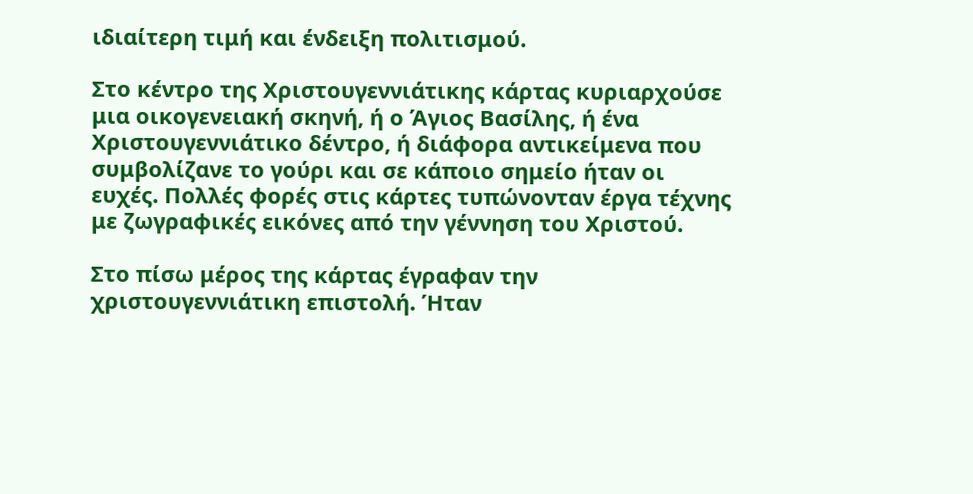ιδιαίτερη τιμή και ένδειξη πολιτισμού.

Στο κέντρο της Χριστουγεννιάτικης κάρτας κυριαρχούσε μια οικογενειακή σκηνή, ή ο Άγιος Βασίλης, ή ένα Χριστουγεννιάτικο δέντρο, ή διάφορα αντικείμενα που συμβολίζανε το γούρι και σε κάποιο σημείο ήταν οι ευχές. Πολλές φορές στις κάρτες τυπώνονταν έργα τέχνης με ζωγραφικές εικόνες από την γέννηση του Χριστού.

Στο πίσω μέρος της κάρτας έγραφαν την χριστουγεννιάτικη επιστολή. Ήταν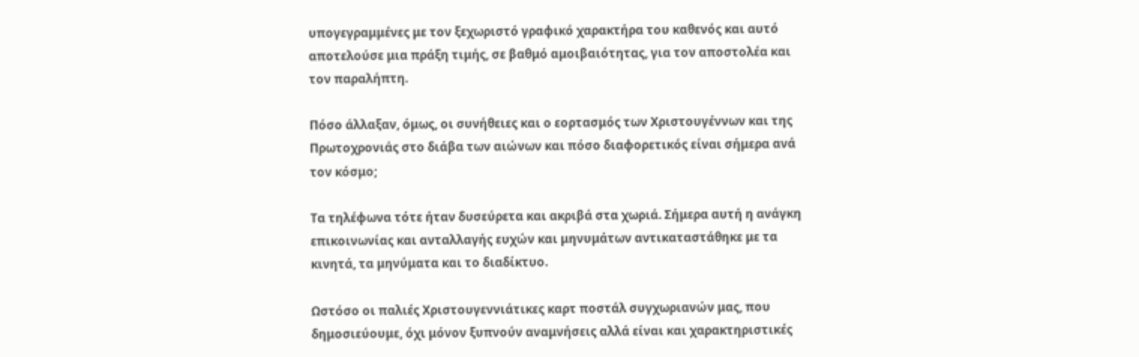υπογεγραμμένες με τον ξεχωριστό γραφικό χαρακτήρα του καθενός και αυτό αποτελούσε μια πράξη τιμής, σε βαθμό αμοιβαιότητας, για τον αποστολέα και τον παραλήπτη.

Πόσο άλλαξαν, όμως, οι συνήθειες και ο εορτασμός των Χριστουγέννων και της Πρωτοχρονιάς στο διάβα των αιώνων και πόσο διαφορετικός είναι σήμερα ανά τον κόσμο;

Τα τηλέφωνα τότε ήταν δυσεύρετα και ακριβά στα χωριά. Σήμερα αυτή η ανάγκη επικοινωνίας και ανταλλαγής ευχών και μηνυμάτων αντικαταστάθηκε με τα κινητά, τα μηνύματα και το διαδίκτυο.

Ωστόσο οι παλιές Χριστουγεννιάτικες καρτ ποστάλ συγχωριανών μας, που δημοσιεύουμε, όχι μόνον ξυπνούν αναμνήσεις αλλά είναι και χαρακτηριστικές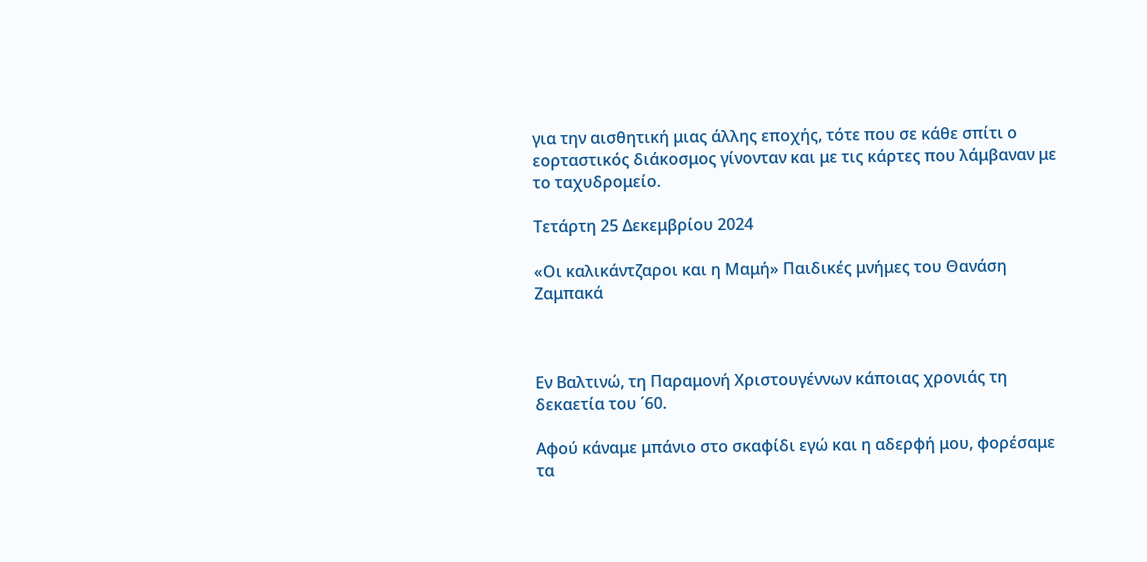για την αισθητική μιας άλλης εποχής, τότε που σε κάθε σπίτι ο εορταστικός διάκοσμος γίνονταν και με τις κάρτες που λάμβαναν με το ταχυδρομείο.

Τετάρτη 25 Δεκεμβρίου 2024

«Οι καλικάντζαροι και η Μαμή» Παιδικές μνήμες του Θανάση Ζαμπακά



Εν Βαλτινώ, τη Παραμονή Χριστουγέννων κάποιας χρονιάς τη δεκαετία του ΄60.

Αφού κάναμε μπάνιο στο σκαφίδι εγώ και η αδερφή μου, φορέσαμε τα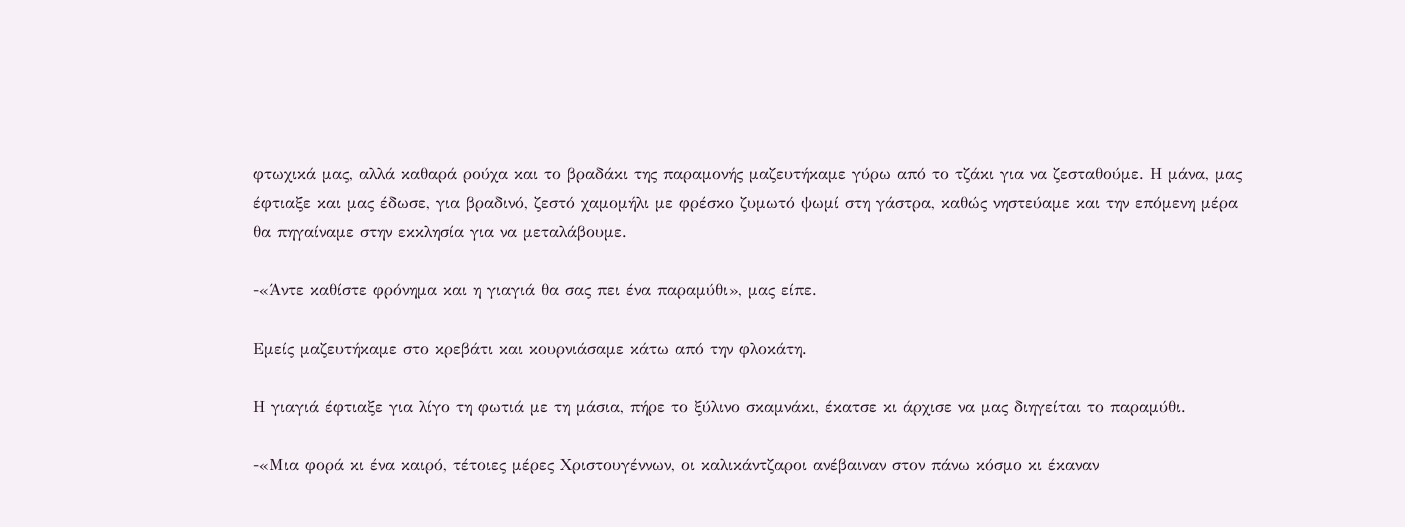φτωχικά μας, αλλά καθαρά ρούχα και το βραδάκι της παραμονής μαζευτήκαμε γύρω από το τζάκι για να ζεσταθούμε. Η μάνα, μας έφτιαξε και μας έδωσε, για βραδινό, ζεστό χαμομήλι με φρέσκο ζυμωτό ψωμί στη γάστρα, καθώς νηστεύαμε και την επόμενη μέρα θα πηγαίναμε στην εκκλησία για να μεταλάβουμε.

-«Άντε καθίστε φρόνημα και η γιαγιά θα σας πει ένα παραμύθι», μας είπε.

Εμείς μαζευτήκαμε στο κρεβάτι και κουρνιάσαμε κάτω από την φλοκάτη.

Η γιαγιά έφτιαξε για λίγο τη φωτιά με τη μάσια, πήρε το ξύλινο σκαμνάκι, έκατσε κι άρχισε να μας διηγείται το παραμύθι.

-«Μια φορά κι ένα καιρό, τέτοιες μέρες Χριστουγέννων, οι καλικάντζαροι ανέβαιναν στον πάνω κόσμο κι έκαναν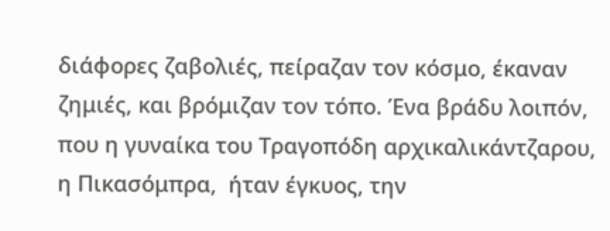διάφορες ζαβολιές, πείραζαν τον κόσμο, έκαναν ζημιές, και βρόμιζαν τον τόπο. Ένα βράδυ λοιπόν, που η γυναίκα του Τραγοπόδη αρχικαλικάντζαρου, η Πικασόμπρα,  ήταν έγκυος, την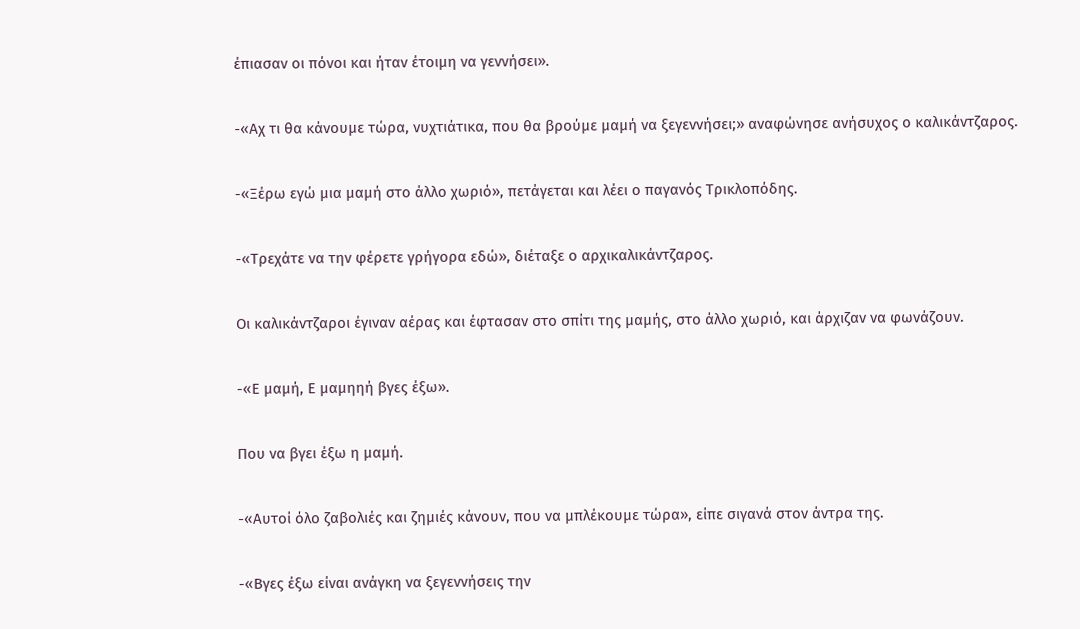έπιασαν οι πόνοι και ήταν έτοιμη να γεννήσει».

-«Αχ τι θα κάνουμε τώρα, νυχτιάτικα, που θα βρούμε μαμή να ξεγεννήσει;» αναφώνησε ανήσυχος ο καλικάντζαρος.

-«Ξέρω εγώ μια μαμή στο άλλο χωριό», πετάγεται και λέει ο παγανός Τρικλοπόδης.

-«Τρεχάτε να την φέρετε γρήγορα εδώ», διέταξε ο αρχικαλικάντζαρος.

Οι καλικάντζαροι έγιναν αέρας και έφτασαν στο σπίτι της μαμής, στο άλλο χωριό, και άρχιζαν να φωνάζουν.

-«Ε μαμή, Ε μαμηηή βγες έξω».

Που να βγει έξω η μαμή.

-«Αυτοί όλο ζαβολιές και ζημιές κάνουν, που να μπλέκουμε τώρα», είπε σιγανά στον άντρα της.

-«Βγες έξω είναι ανάγκη να ξεγεννήσεις την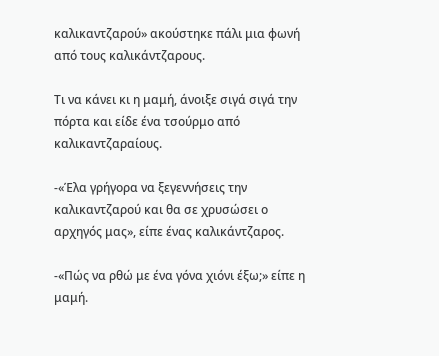καλικαντζαρού» ακούστηκε πάλι μια φωνή από τους καλικάντζαρους.

Τι να κάνει κι η μαμή, άνοιξε σιγά σιγά την πόρτα και είδε ένα τσούρμο από καλικαντζαραίους.

-«Έλα γρήγορα να ξεγεννήσεις την καλικαντζαρού και θα σε χρυσώσει ο αρχηγός μας», είπε ένας καλικάντζαρος.

-«Πώς να ρθώ με ένα γόνα χιόνι έξω;» είπε η μαμή.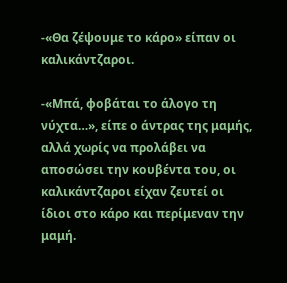-«Θα ζέψουμε το κάρο» είπαν οι καλικάντζαροι.

-«Μπά, φοβάται το άλογο τη νύχτα…», είπε ο άντρας της μαμής, αλλά χωρίς να προλάβει να αποσώσει την κουβέντα του, οι καλικάντζαροι είχαν ζευτεί οι ίδιοι στο κάρο και περίμεναν την μαμή.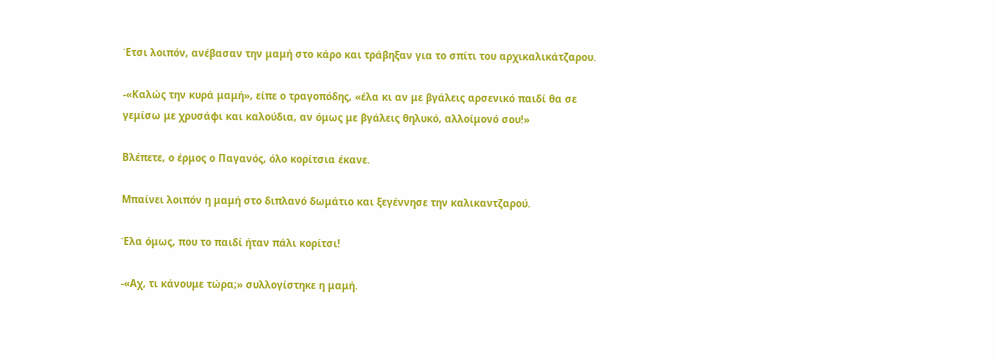Έτσι λοιπόν, ανέβασαν την μαμή στο κάρο και τράβηξαν για το σπίτι του αρχικαλικάτζαρου.

-«Καλώς την κυρά μαμή», είπε ο τραγοπόδης, «έλα κι αν με βγάλεις αρσενικό παιδί θα σε γεμίσω με χρυσάφι και καλούδια, αν όμως με βγάλεις θηλυκό, αλλοίμονό σου!»

Βλέπετε, ο έρμος ο Παγανός, όλο κορίτσια έκανε.

Μπαίνει λοιπόν η μαμή στο διπλανό δωμάτιο και ξεγέννησε την καλικαντζαρού.

Έλα όμως, που το παιδί ήταν πάλι κορίτσι!

-«Αχ, τι κάνουμε τώρα;» συλλογίστηκε η μαμή.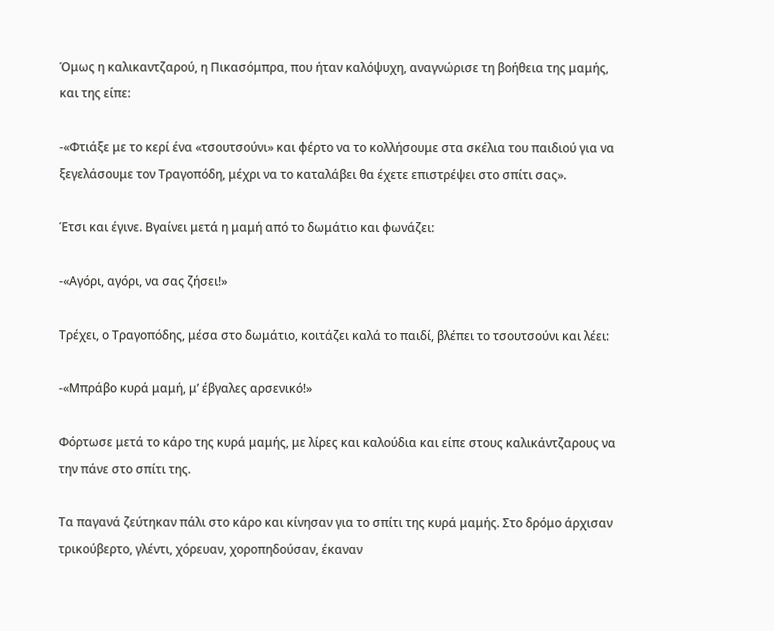Όμως η καλικαντζαρού, η Πικασόμπρα, που ήταν καλόψυχη, αναγνώρισε τη βοήθεια της μαμής, και της είπε:

-«Φτιάξε με το κερί ένα «τσουτσούνι» και φέρτο να το κολλήσουμε στα σκέλια του παιδιού για να ξεγελάσουμε τον Τραγοπόδη, μέχρι να το καταλάβει θα έχετε επιστρέψει στο σπίτι σας».

Έτσι και έγινε. Βγαίνει μετά η μαμή από το δωμάτιο και φωνάζει:

-«Αγόρι, αγόρι, να σας ζήσει!»

Τρέχει, ο Τραγοπόδης, μέσα στο δωμάτιο, κοιτάζει καλά το παιδί, βλέπει το τσουτσούνι και λέει:

-«Μπράβο κυρά μαμή, μ’ έβγαλες αρσενικό!»

Φόρτωσε μετά το κάρο της κυρά μαμής, με λίρες και καλούδια και είπε στους καλικάντζαρους να την πάνε στο σπίτι της.

Τα παγανά ζεύτηκαν πάλι στο κάρο και κίνησαν για το σπίτι της κυρά μαμής. Στο δρόμο άρχισαν τρικούβερτο, γλέντι, χόρευαν, χοροπηδούσαν, έκαναν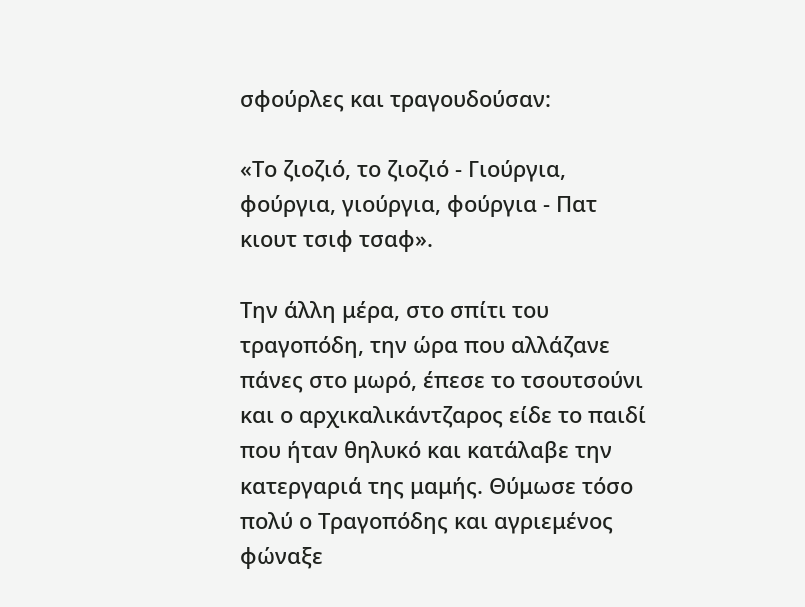σφούρλες και τραγουδούσαν:

«Το ζιοζιό, το ζιοζιό - Γιούργια, φούργια, γιούργια, φούργια - Πατ κιουτ τσιφ τσαφ».

Την άλλη μέρα, στο σπίτι του τραγοπόδη, την ώρα που αλλάζανε πάνες στο μωρό, έπεσε το τσουτσούνι και ο αρχικαλικάντζαρος είδε το παιδί που ήταν θηλυκό και κατάλαβε την κατεργαριά της μαμής. Θύμωσε τόσο πολύ ο Τραγοπόδης και αγριεμένος φώναξε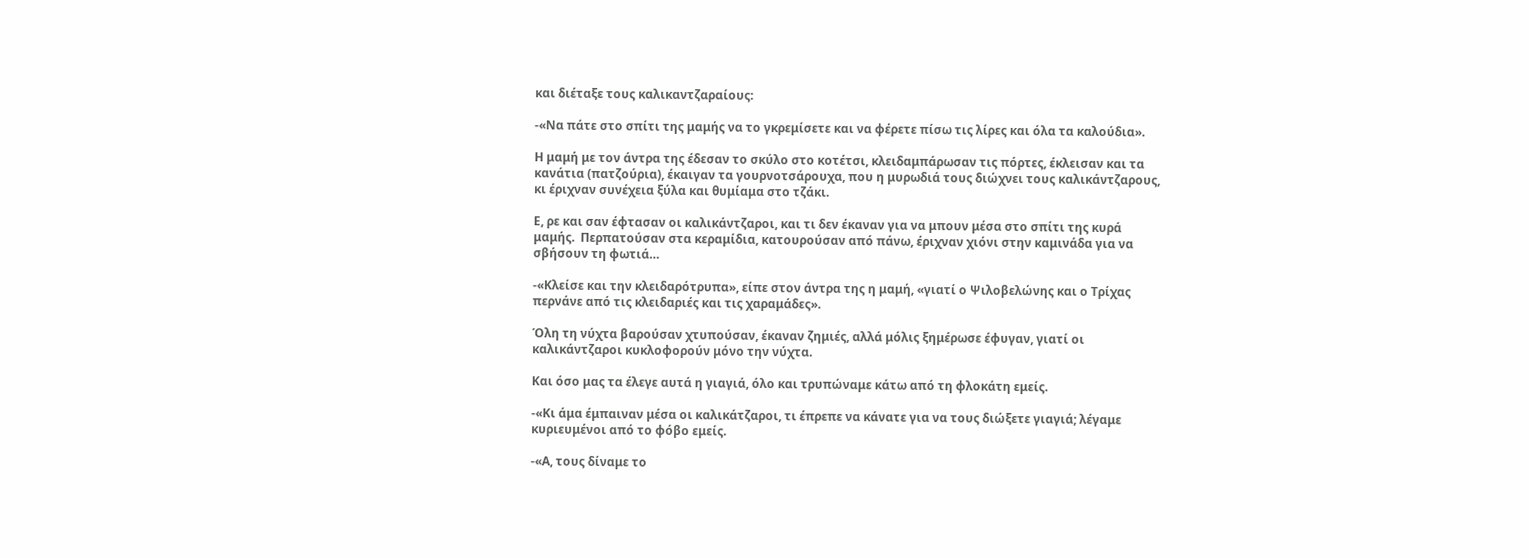και διέταξε τους καλικαντζαραίους:

-«Να πάτε στο σπίτι της μαμής να το γκρεμίσετε και να φέρετε πίσω τις λίρες και όλα τα καλούδια».

Η μαμή με τον άντρα της έδεσαν το σκύλο στο κοτέτσι, κλειδαμπάρωσαν τις πόρτες, έκλεισαν και τα κανάτια (πατζούρια), έκαιγαν τα γουρνοτσάρουχα, που η μυρωδιά τους διώχνει τους καλικάντζαρους, κι έριχναν συνέχεια ξύλα και θυμίαμα στο τζάκι.

Ε, ρε και σαν έφτασαν οι καλικάντζαροι, και τι δεν έκαναν για να μπουν μέσα στο σπίτι της κυρά μαμής.  Περπατούσαν στα κεραμίδια, κατουρούσαν από πάνω, έριχναν χιόνι στην καμινάδα για να σβήσουν τη φωτιά…

-«Κλείσε και την κλειδαρότρυπα», είπε στον άντρα της η μαμή, «γιατί ο Ψιλοβελώνης και ο Τρίχας περνάνε από τις κλειδαριές και τις χαραμάδες».

Όλη τη νύχτα βαρούσαν χτυπούσαν, έκαναν ζημιές, αλλά μόλις ξημέρωσε έφυγαν, γιατί οι καλικάντζαροι κυκλοφορούν μόνο την νύχτα.

Και όσο μας τα έλεγε αυτά η γιαγιά, όλο και τρυπώναμε κάτω από τη φλοκάτη εμείς.

-«Κι άμα έμπαιναν μέσα οι καλικάτζαροι, τι έπρεπε να κάνατε για να τους διώξετε γιαγιά; λέγαμε κυριευμένοι από το φόβο εμείς.

-«Α, τους δίναμε το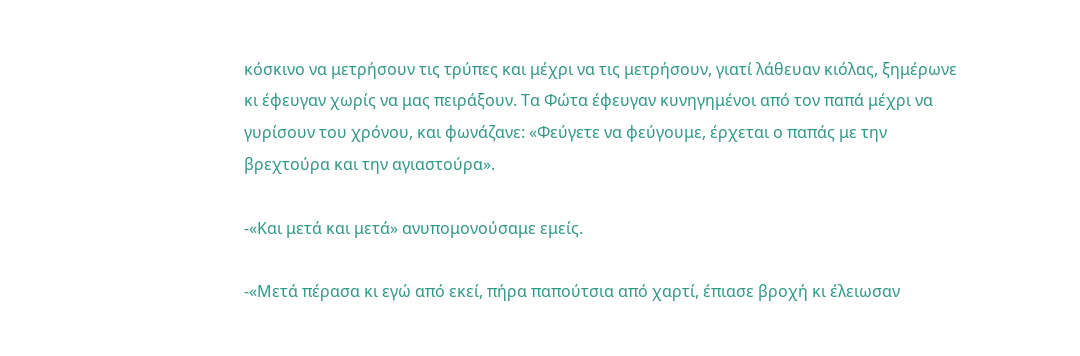κόσκινο να μετρήσουν τις τρύπες και μέχρι να τις μετρήσουν, γιατί λάθευαν κιόλας, ξημέρωνε κι έφευγαν χωρίς να μας πειράξουν. Τα Φώτα έφευγαν κυνηγημένοι από τον παπά μέχρι να γυρίσουν του χρόνου, και φωνάζανε: «Φεύγετε να φεύγουμε, έρχεται ο παπάς με την βρεχτούρα και την αγιαστούρα».

-«Και μετά και μετά» ανυπομονούσαμε εμείς.

-«Μετά πέρασα κι εγώ από εκεί, πήρα παπούτσια από χαρτί, έπιασε βροχή κι έλειωσαν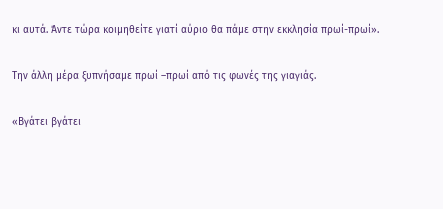κι αυτά. Άντε τώρα κοιμηθείτε γιατί αύριο θα πάμε στην εκκλησία πρωί-πρωί».

Την άλλη μέρα ξυπνήσαμε πρωί –πρωί από τις φωνές της γιαγιάς.

«Βγάτει βγάτει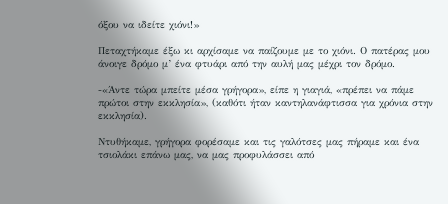όξου να ιδείτε χιόνι!»

Πεταχτήκαμε έξω κι αρχίσαμε να παίζουμε με το χιόνι. Ο πατέρας μου άνοιγε δρόμο μ’ ένα φτυάρι από την αυλή μας μέχρι τον δρόμο.

-«Άντε τώρα μπείτε μέσα γρήγορα», είπε η γιαγιά, «πρέπει να πάμε πρώτοι στην εκκλησία», (καθότι ήταν καντηλανάφτισσα για χρόνια στην εκκλησία).

Ντυθήκαμε, γρήγορα φορέσαμε και τις γαλότσες μας πήραμε και ένα τσιολάκι επάνω μας, να μας προφυλάσσει από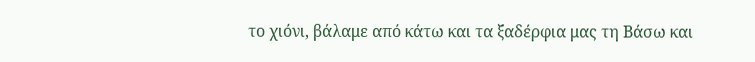το χιόνι, βάλαμε από κάτω και τα ξαδέρφια μας τη Βάσω και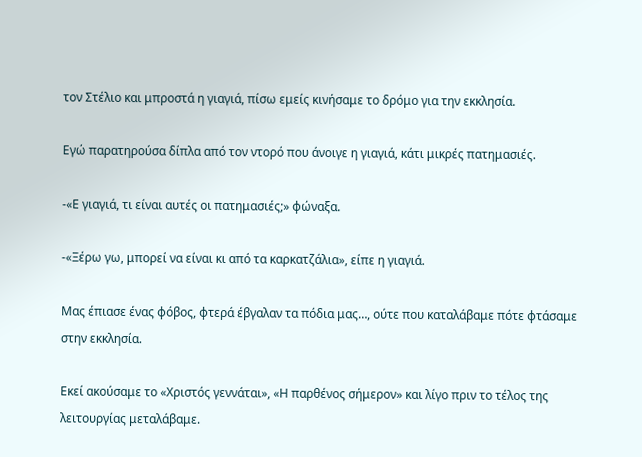τον Στέλιο και μπροστά η γιαγιά, πίσω εμείς κινήσαμε το δρόμο για την εκκλησία.

Εγώ παρατηρούσα δίπλα από τον ντορό που άνοιγε η γιαγιά, κάτι μικρές πατημασιές.

-«Ε γιαγιά, τι είναι αυτές οι πατημασιές;» φώναξα.

-«Ξέρω γω, μπορεί να είναι κι από τα καρκατζάλια», είπε η γιαγιά.

Μας έπιασε ένας φόβος, φτερά έβγαλαν τα πόδια μας…, ούτε που καταλάβαμε πότε φτάσαμε στην εκκλησία.

Εκεί ακούσαμε το «Χριστός γεννάται», «Η παρθένος σήμερον» και λίγο πριν το τέλος της λειτουργίας μεταλάβαμε.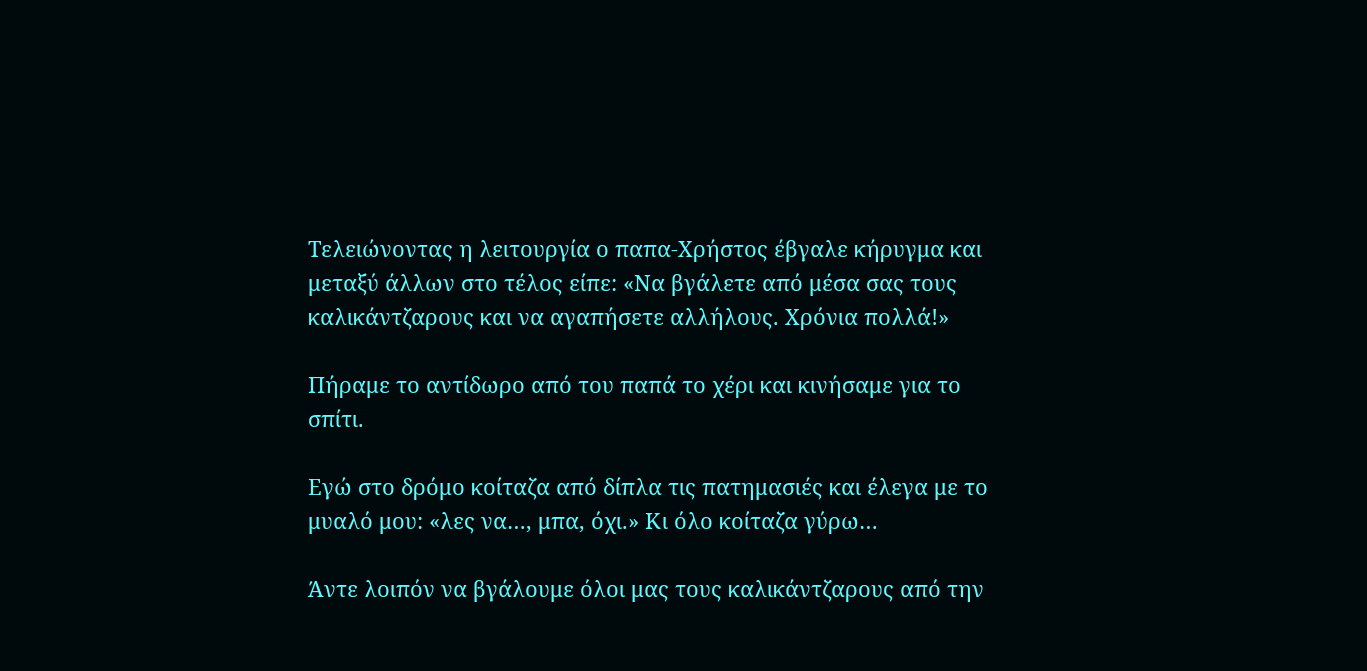Τελειώνοντας η λειτουργία ο παπα-Χρήστος έβγαλε κήρυγμα και μεταξύ άλλων στο τέλος είπε: «Να βγάλετε από μέσα σας τους καλικάντζαρους και να αγαπήσετε αλλήλους. Χρόνια πολλά!»

Πήραμε το αντίδωρο από του παπά το χέρι και κινήσαμε για το σπίτι.

Εγώ στο δρόμο κοίταζα από δίπλα τις πατημασιές και έλεγα με το μυαλό μου: «λες να…, μπα, όχι.» Κι όλο κοίταζα γύρω…

Άντε λοιπόν να βγάλουμε όλοι μας τους καλικάντζαρους από την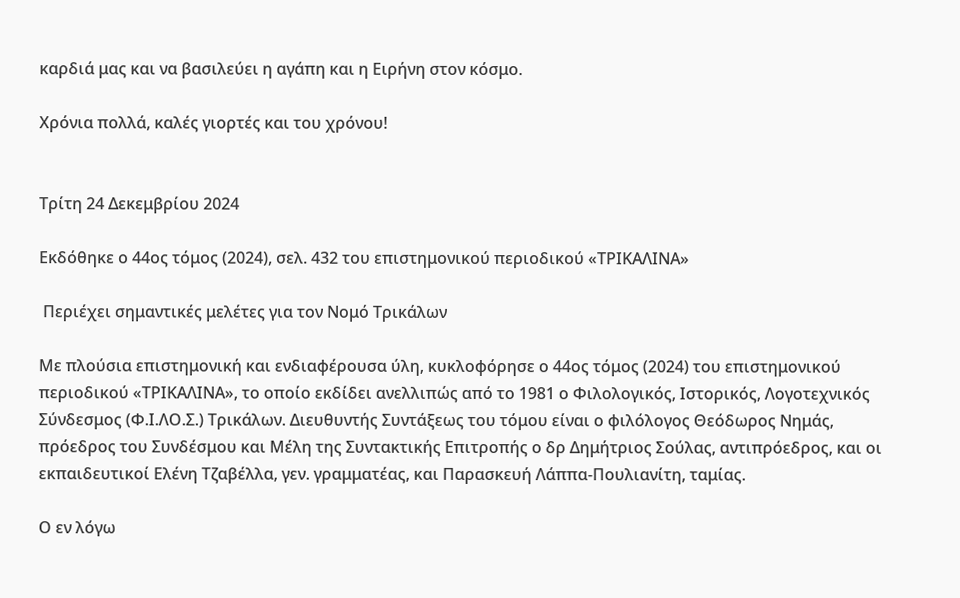καρδιά μας και να βασιλεύει η αγάπη και η Ειρήνη στον κόσμο.

Χρόνια πολλά, καλές γιορτές και του χρόνου!


Τρίτη 24 Δεκεμβρίου 2024

Εκδόθηκε ο 44ος τόμος (2024), σελ. 432 του επιστημονικού περιοδικού «ΤΡΙΚΑΛΙΝΑ»

 Περιέχει σημαντικές μελέτες για τον Νομό Τρικάλων

Με πλούσια επιστημονική και ενδιαφέρουσα ύλη, κυκλοφόρησε ο 44ος τόμος (2024) του επιστημονικού περιοδικού «ΤΡΙΚΑΛΙΝΑ», το οποίο εκδίδει ανελλιπώς από το 1981 ο Φιλολογικός, Ιστορικός, Λογοτεχνικός Σύνδεσμος (Φ.Ι.ΛΟ.Σ.) Τρικάλων. Διευθυντής Συντάξεως του τόμου είναι ο φιλόλογος Θεόδωρος Νημάς, πρόεδρος του Συνδέσμου και Μέλη της Συντακτικής Επιτροπής ο δρ Δημήτριος Σούλας, αντιπρόεδρος, και οι εκπαιδευτικοί Ελένη Τζαβέλλα, γεν. γραμματέας, και Παρασκευή Λάππα-Πουλιανίτη, ταμίας.

Ο εν λόγω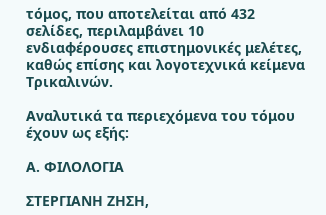τόμος, που αποτελείται από 432 σελίδες, περιλαμβάνει 10 ενδιαφέρουσες επιστημονικές μελέτες, καθώς επίσης και λογοτεχνικά κείμενα Τρικαλινών.

Αναλυτικά τα περιεχόμενα του τόμου έχουν ως εξής:

Α. ΦΙΛΟΛΟΓΙΑ

ΣΤΕΡΓΙΑΝΗ ΖΗΣΗ,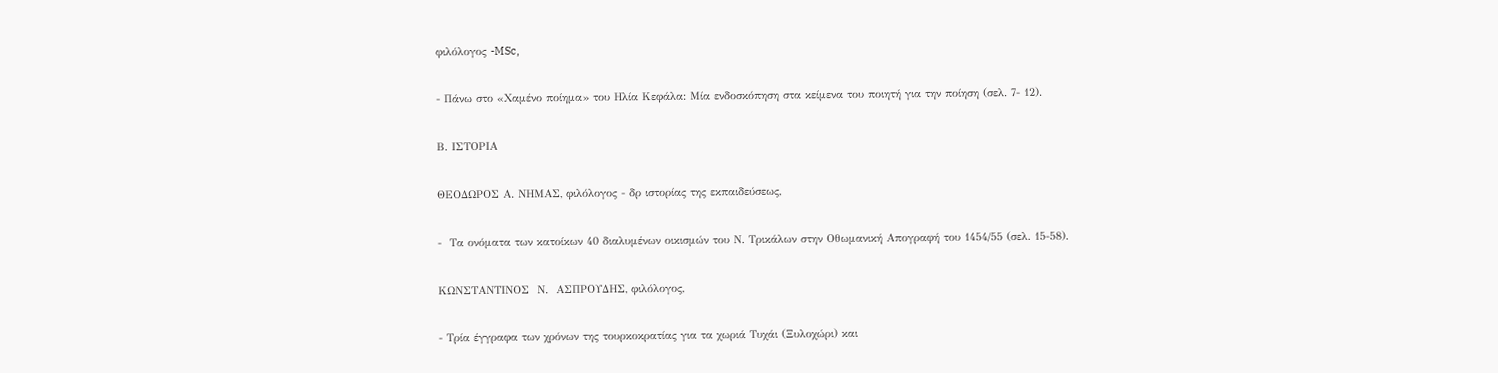φιλόλογος -MSc,

- Πάνω στο «Χαμένο ποίημα» του Ηλία Κεφάλα: Μία ενδοσκόπηση στα κείμενα του ποιητή για την ποίηση (σελ. 7- 12).

Β. ΙΣΤΟΡΙΑ

ΘΕΟΔΩΡΟΣ Α. ΝΗΜΑΣ, φιλόλογος - δρ ιστορίας της εκπαιδεύσεως,

-  Τα ονόματα των κατοίκων 40 διαλυμένων οικισμών του Ν. Τρικάλων στην Οθωμανική Απογραφή του 1454/55 (σελ. 15-58).

ΚΩΝΣΤΑΝΤΙΝΟΣ  Ν.  ΑΣΠΡΟΥΔΗΣ, φιλόλογος,

- Τρία έγγραφα των χρόνων της τουρκοκρατίας για τα χωριά Τυχάι (Ξυλοχώρι) και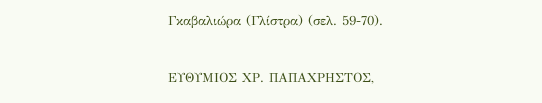Γκαβαλιώρα (Γλίστρα) (σελ. 59-70).

ΕΥΘΥΜΙΟΣ ΧΡ. ΠΑΠΑΧΡΗΣΤΟΣ,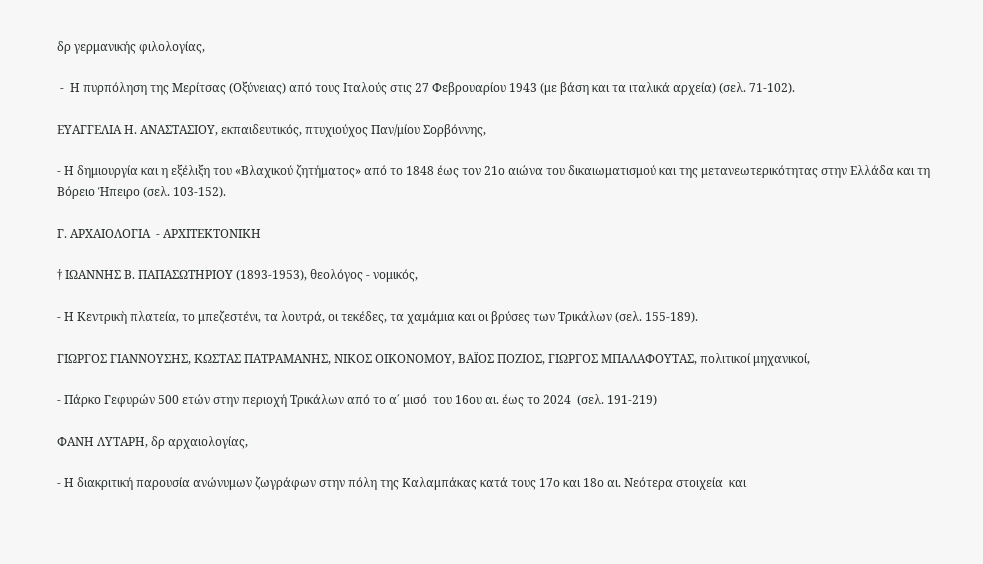δρ γερμανικής φιλολογίας,

 -  Η πυρπόληση της Μερίτσας (Οξύνειας) από τους Ιταλούς στις 27 Φεβρουαρίου 1943 (με βάση και τα ιταλικά αρχεία) (σελ. 71-102).

ΕΥΑΓΓΕΛΙΑ Η. ΑΝΑΣΤΑΣΙΟΥ, εκπαιδευτικός, πτυχιούχος Παν/μίου Σορβόννης,

- Η δημιουργία και η εξέλιξη του «Βλαχικού ζητήματος» από το 1848 έως τον 21ο αιώνα του δικαιωματισμού και της μετανεωτερικότητας στην Ελλάδα και τη Βόρειο Ήπειρο (σελ. 103-152).

Γ. ΑΡΧΑΙΟΛΟΓΙΑ  - ΑΡΧΙΤΕΚΤΟΝΙΚΗ

† ΙΩΑΝΝΗΣ Β. ΠΑΠΑΣΩΤΗΡΙΟΥ (1893-1953), θεολόγος - νομικός,

- Η Κεντρικὴ πλατεία, το μπεζεστένι, τα λουτρά, οι τεκέδες, τα χαμάμια και οι βρύσες των Τρικάλων (σελ. 155-189).

ΓΙΩΡΓΟΣ ΓΙΑΝΝΟΥΣΗΣ, ΚΩΣΤΑΣ ΠΑΤΡΑΜΑΝΗΣ, ΝΙΚΟΣ ΟΙΚΟΝΟΜΟΥ, ΒΑΪΟΣ ΠΟΖΙΟΣ, ΓΙΩΡΓΟΣ ΜΠΑΛΑΦΟΥΤΑΣ, πολιτικοί μηχανικοί,

- Πάρκο Γεφυρών 500 ετών στην περιοχή Τρικάλων από το α΄ μισό  του 16ου αι. έως το 2024  (σελ. 191-219)

ΦΑΝΗ ΛΥΤΑΡΗ, δρ αρχαιολογίας,

- Η διακριτική παρουσία ανώνυμων ζωγράφων στην πόλη της Καλαμπάκας κατά τους 17ο και 18ο αι. Νεότερα στοιχεία  και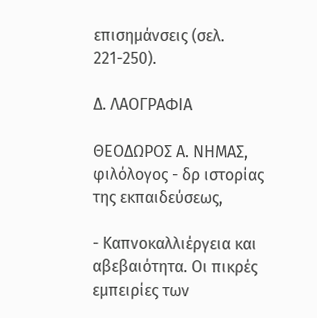επισημάνσεις (σελ. 221-250).

Δ. ΛΑΟΓΡΑΦΙΑ

ΘΕΟΔΩΡΟΣ Α. ΝΗΜΑΣ, φιλόλογος - δρ ιστορίας της εκπαιδεύσεως,

- Καπνοκαλλιέργεια και αβεβαιότητα. Οι πικρές εμπειρίες των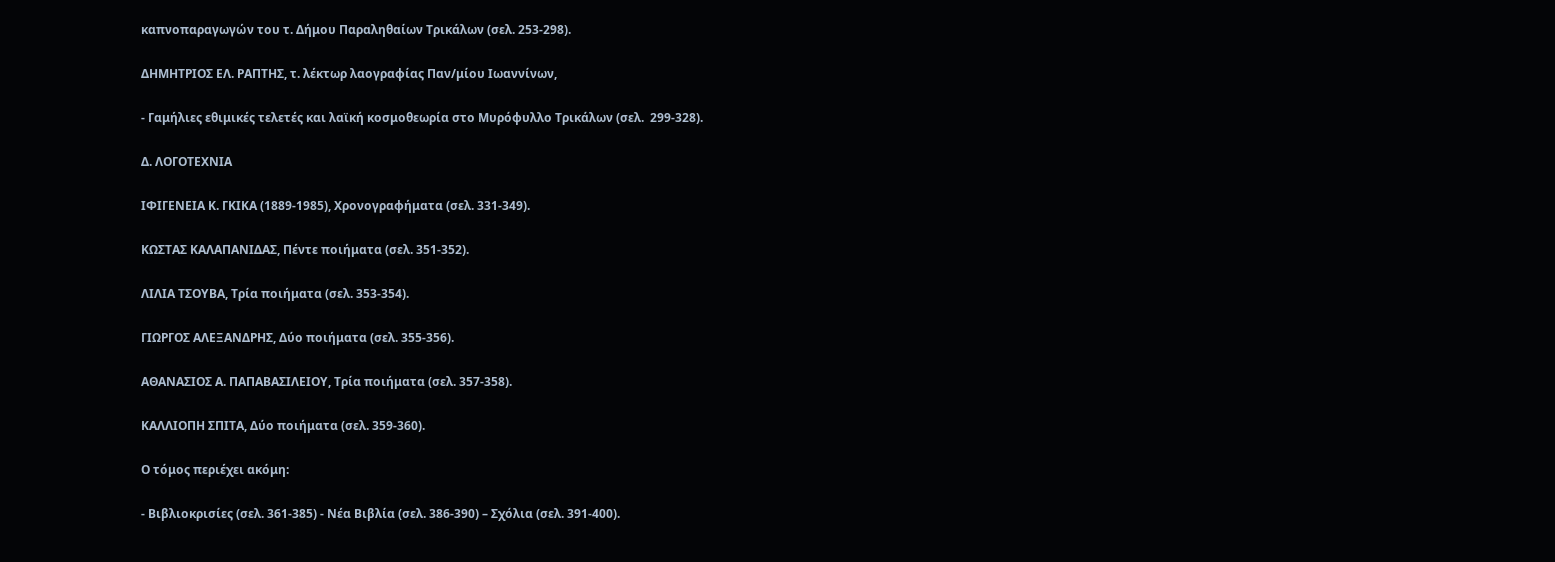καπνοπαραγωγών του τ. Δήμου Παραληθαίων Τρικάλων (σελ. 253-298).

ΔΗΜΗΤΡΙΟΣ ΕΛ. ΡΑΠΤΗΣ, τ. λέκτωρ λαογραφίας Παν/μίου Ιωαννίνων,

- Γαμήλιες εθιμικές τελετές και λαϊκή κοσμοθεωρία στο Μυρόφυλλο Τρικάλων (σελ.  299-328).

Δ. ΛΟΓΟΤΕΧΝΙΑ

ΙΦΙΓΕΝΕΙΑ Κ. ΓΚΙΚΑ (1889-1985), Χρονογραφήματα (σελ. 331-349).

ΚΩΣΤΑΣ ΚΑΛΑΠΑΝΙΔΑΣ, Πέντε ποιήματα (σελ. 351-352).

ΛΙΛΙΑ ΤΣΟΥΒΑ, Τρία ποιήματα (σελ. 353-354).

ΓΙΩΡΓΟΣ ΑΛΕΞΑΝΔΡΗΣ, Δύο ποιήματα (σελ. 355-356).

ΑΘΑΝΑΣΙΟΣ Α. ΠΑΠΑΒΑΣΙΛΕΙΟΥ, Τρία ποιήματα (σελ. 357-358).

ΚΑΛΛΙΟΠΗ ΣΠΙΤΑ, Δύο ποιήματα (σελ. 359-360).

Ο τόμος περιέχει ακόμη:

- Βιβλιοκρισίες (σελ. 361-385) - Νέα Βιβλία (σελ. 386-390) – Σχόλια (σελ. 391-400).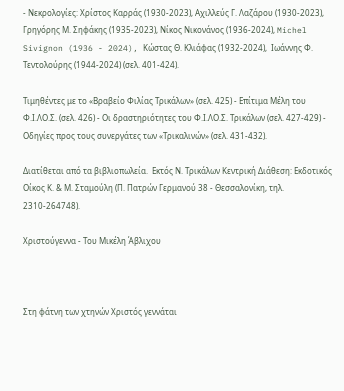- Νεκρολογίες: Χρίστος Καρράς (1930-2023), Αχιλλεύς Γ. Λαζάρου (1930-2023), Γρηγόρης Μ. Σηφάκης (1935-2023), Νίκος Νικονάνος (1936-2024), Michel Sivignon (1936 - 2024), Κώστας Θ. Κλιάφας (1932-2024),  Ιωάννης Φ. Τεντολούρης (1944-2024) (σελ. 401-424).

Τιμηθέντες με το «Βραβείο Φιλίας Τρικάλων» (σελ. 425) - Επίτιμα Μέλη του Φ.Ι.ΛΟ.Σ. (σελ. 426) - Οι δραστηριότητες του Φ.Ι.ΛΟ.Σ. Τρικάλων (σελ. 427-429) - Οδηγίες προς τους συνεργάτες των «Τρικαλινών» (σελ. 431-432).

Διατίθεται από τα βιβλιοπωλεία.  Εκτός Ν. Τρικάλων Κεντρική Διάθεση: Εκδοτικός Οίκος Κ. & Μ. Σταμούλη (Π. Πατρών Γερμανού 38 - Θεσσαλονίκη, τηλ. 2310-264748).

Χριστούγεννα - Του Μικέλη Άβλιχου



Στη φάτνη των χτηνών Χριστός γεννάται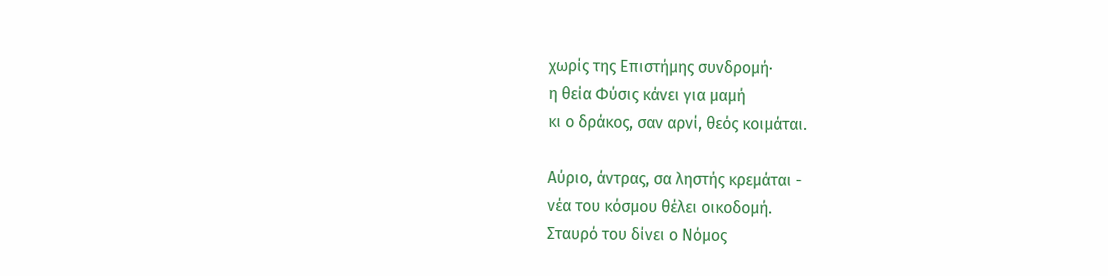χωρίς της Επιστήμης συνδρομή·
η θεία Φύσις κάνει για μαμή
κι ο δράκος, σαν αρνί, θεός κοιμάται.

Αύριο, άντρας, σα ληστής κρεμάται -
νέα του κόσμου θέλει οικοδομή.
Σταυρό του δίνει ο Νόμος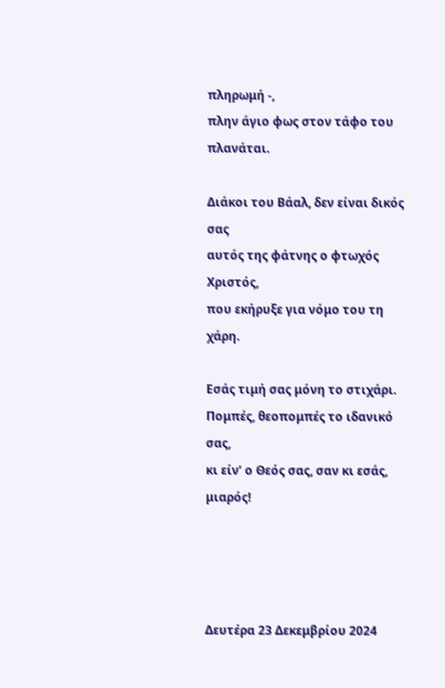πληρωμή -,
πλην άγιο φως στον τάφο του πλανάται.

Διάκοι του Βάαλ, δεν είναι δικός σας
αυτός της φάτνης ο φτωχός Χριστός,
που εκήρυξε για νόμο του τη χάρη.

Εσάς τιμή σας μόνη το στιχάρι.
Πομπές, θεοπομπές το ιδανικό σας,
κι είν’ ο Θεός σας, σαν κι εσάς, μιαρός!




Δευτέρα 23 Δεκεμβρίου 2024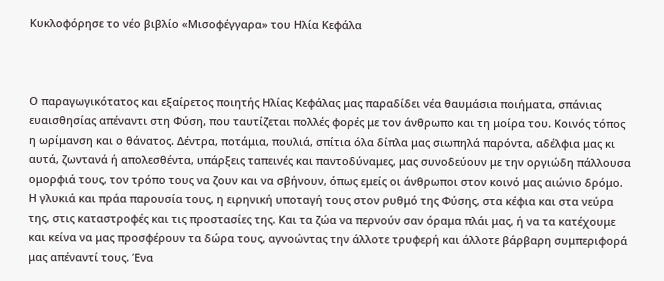Κυκλοφόρησε το νέο βιβλίο «Μισοφέγγαρα» του Ηλία Κεφάλα



Ο παραγωγικότατος και εξαίρετος ποιητής Ηλίας Κεφάλας μας παραδίδει νέα θαυμάσια ποιήματα, σπάνιας ευαισθησίας απέναντι στη Φύση, που ταυτίζεται πολλές φορές με τον άνθρωπο και τη μοίρα του. Κοινός τόπος η ωρίμανση και ο θάνατος. Δέντρα, ποτάμια, πουλιά, σπίτια όλα δίπλα μας σιωπηλά παρόντα, αδέλφια μας κι αυτά, ζωντανά ή απολεσθέντα, υπάρξεις ταπεινές και παντοδύναμες, μας συνοδεύουν με την οργιώδη πάλλουσα ομορφιά τους, τον τρόπο τους να ζουν και να σβήνουν, όπως εμείς οι άνθρωποι στον κοινό μας αιώνιο δρόμο. Η γλυκιά και πράα παρουσία τους, η ειρηνική υποταγή τους στον ρυθμό της Φύσης, στα κέφια και στα νεύρα της, στις καταστροφές και τις προστασίες της. Και τα ζώα να περνούν σαν όραμα πλάι μας, ή να τα κατέχουμε και κείνα να μας προσφέρουν τα δώρα τους, αγνοώντας την άλλοτε τρυφερή και άλλοτε βάρβαρη συμπεριφορά μας απέναντί τους. Ένα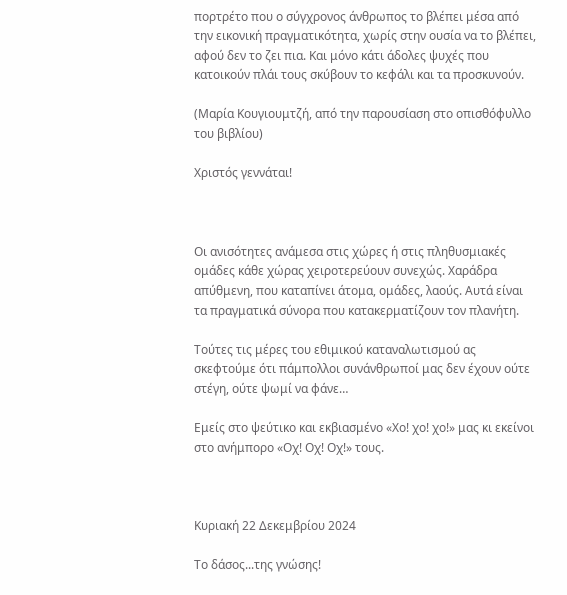πορτρέτο που ο σύγχρονος άνθρωπος το βλέπει μέσα από την εικονική πραγματικότητα, χωρίς στην ουσία να το βλέπει, αφού δεν το ζει πια. Και μόνο κάτι άδολες ψυχές που κατοικούν πλάι τους σκύβουν το κεφάλι και τα προσκυνούν.

(Μαρία Κουγιουμτζή, από την παρουσίαση στο οπισθόφυλλο του βιβλίου)

Χριστός γεννάται!



Οι ανισότητες ανάμεσα στις χώρες ή στις πληθυσμιακές ομάδες κάθε χώρας χειροτερεύουν συνεχώς. Χαράδρα απύθμενη, που καταπίνει άτομα, ομάδες, λαούς. Αυτά είναι τα πραγματικά σύνορα που κατακερματίζουν τον πλανήτη.

Τούτες τις μέρες του εθιμικού καταναλωτισμού ας σκεφτούμε ότι πάμπολλοι συνάνθρωποί μας δεν έχουν ούτε στέγη, ούτε ψωμί να φάνε…

Εμείς στο ψεύτικο και εκβιασμένο «Χο! χο! χο!» μας κι εκείνοι στο ανήμπορο «Οχ! Οχ! Οχ!» τους.



Κυριακή 22 Δεκεμβρίου 2024

Το δάσος...της γνώσης!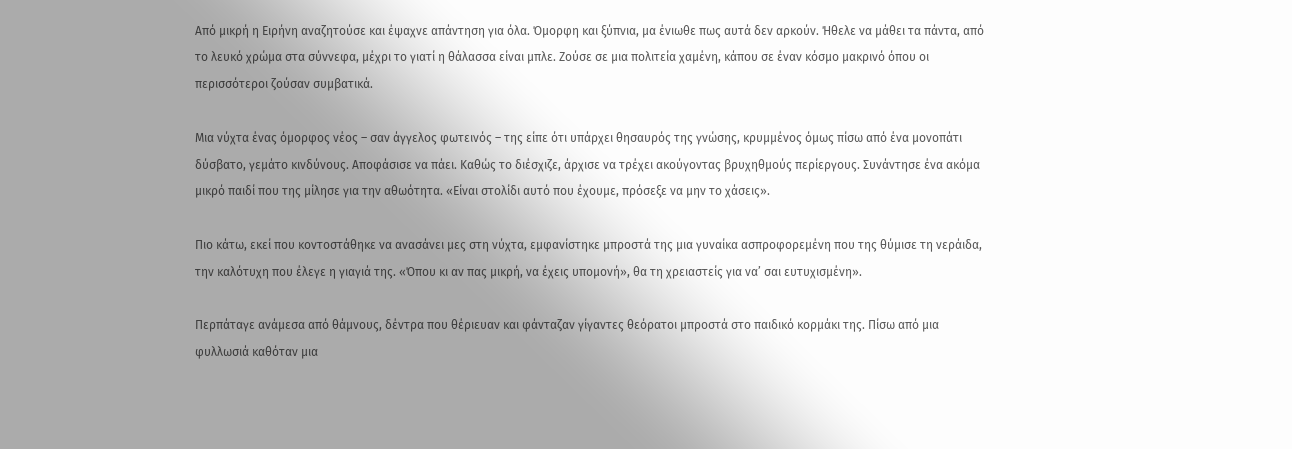Από μικρή η Ειρήνη αναζητούσε και έψαχνε απάντηση για όλα. Όμορφη και ξύπνια, μα ένιωθε πως αυτά δεν αρκούν. Ήθελε να μάθει τα πάντα, από το λευκό χρώμα στα σύννεφα, μέχρι το γιατί η θάλασσα είναι μπλε. Ζούσε σε μια πολιτεία χαμένη, κάπου σε έναν κόσμο μακρινό όπου οι περισσότεροι ζούσαν συμβατικά.

Μια νύχτα ένας όμορφος νέος – σαν άγγελος φωτεινός – της είπε ότι υπάρχει θησαυρός της γνώσης, κρυμμένος όμως πίσω από ένα μονοπάτι δύσβατο, γεμάτο κινδύνους. Αποφάσισε να πάει. Καθώς το διέσχιζε, άρχισε να τρέχει ακούγοντας βρυχηθμούς περίεργους. Συνάντησε ένα ακόμα μικρό παιδί που της μίλησε για την αθωότητα. «Είναι στολίδι αυτό που έχουμε, πρόσεξε να μην το χάσεις».

Πιο κάτω, εκεί που κοντοστάθηκε να ανασάνει μες στη νύχτα, εμφανίστηκε μπροστά της μια γυναίκα ασπροφορεμένη που της θύμισε τη νεράιδα, την καλότυχη που έλεγε η γιαγιά της. «Όπου κι αν πας μικρή, να έχεις υπομονή», θα τη χρειαστείς για να’ σαι ευτυχισμένη».

Περπάταγε ανάμεσα από θάμνους, δέντρα που θέριευαν και φάνταζαν γίγαντες θεόρατοι μπροστά στο παιδικό κορμάκι της. Πίσω από μια φυλλωσιά καθόταν μια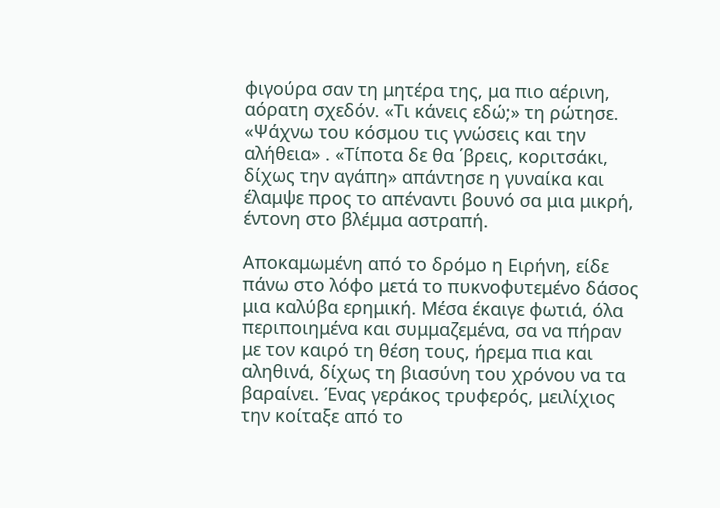φιγούρα σαν τη μητέρα της, μα πιο αέρινη, αόρατη σχεδόν. «Τι κάνεις εδώ;» τη ρώτησε. «Ψάχνω του κόσμου τις γνώσεις και την αλήθεια» . «Τίποτα δε θα ΄βρεις, κοριτσάκι, δίχως την αγάπη» απάντησε η γυναίκα και έλαμψε προς το απέναντι βουνό σα μια μικρή, έντονη στο βλέμμα αστραπή.

Αποκαμωμένη από το δρόμο η Ειρήνη, είδε πάνω στο λόφο μετά το πυκνοφυτεμένο δάσος μια καλύβα ερημική. Μέσα έκαιγε φωτιά, όλα περιποιημένα και συμμαζεμένα, σα να πήραν με τον καιρό τη θέση τους, ήρεμα πια και αληθινά, δίχως τη βιασύνη του χρόνου να τα βαραίνει. Ένας γεράκος τρυφερός, μειλίχιος την κοίταξε από το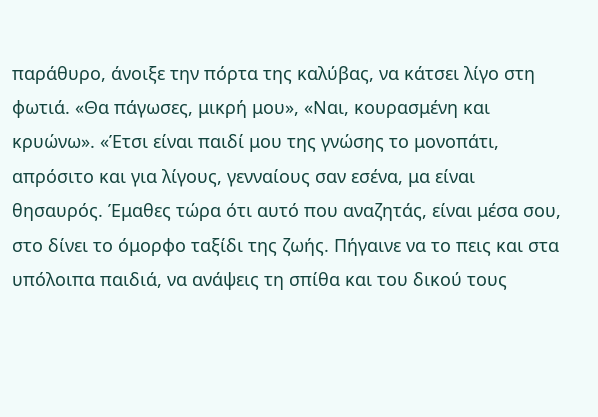παράθυρο, άνοιξε την πόρτα της καλύβας, να κάτσει λίγο στη φωτιά. «Θα πάγωσες, μικρή μου», «Ναι, κουρασμένη και κρυώνω». «Έτσι είναι παιδί μου της γνώσης το μονοπάτι, απρόσιτο και για λίγους, γενναίους σαν εσένα, μα είναι θησαυρός. Έμαθες τώρα ότι αυτό που αναζητάς, είναι μέσα σου, στο δίνει το όμορφο ταξίδι της ζωής. Πήγαινε να το πεις και στα υπόλοιπα παιδιά, να ανάψεις τη σπίθα και του δικού τους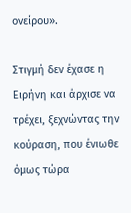ονείρου».

Στιγμή δεν έχασε η Ειρήνη και άρχισε να τρέχει, ξεχνώντας την κούραση, που ένιωθε όμως τώρα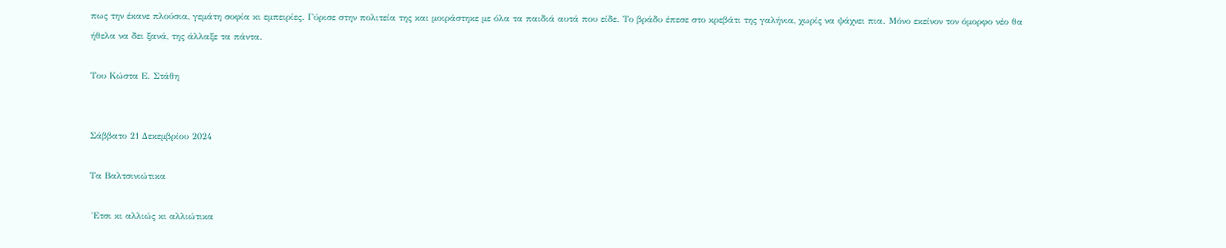πως την έκανε πλούσια, γεμάτη σοφία κι εμπειρίες. Γύρισε στην πολιτεία της και μοιράστηκε με όλα τα παιδιά αυτά που είδε. Το βράδυ έπεσε στο κρεβάτι της γαλήνια, χωρίς να ψάχνει πια. Μόνο εκείνον τον όμορφο νέο θα ήθελα να δει ξανά, της άλλαξε τα πάντα.

Του Κώστα Ε. Στάθη


Σάββατο 21 Δεκεμβρίου 2024

Τα Βαλτσινιώτικα

 Έτσι κι αλλιώς κι αλλιώτικα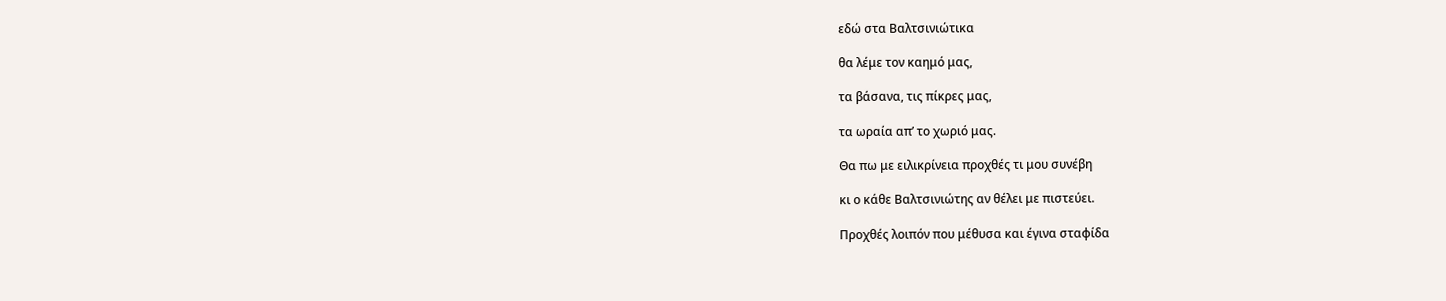εδώ στα Βαλτσινιώτικα

θα λέμε τον καημό μας,

τα βάσανα, τις πίκρες μας,

τα ωραία απ’ το χωριό μας.

Θα πω με ειλικρίνεια προχθές τι μου συνέβη

κι ο κάθε Βαλτσινιώτης αν θέλει με πιστεύει.

Προχθές λοιπόν που μέθυσα και έγινα σταφίδα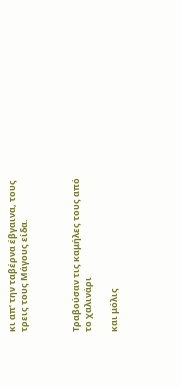κι απ’ την ταβέρνα έβγαινα, τους τρεις τους Μάγους είδα.



Τραβούσαν τις καμήλες τους από το χαλινάρι

και μόλις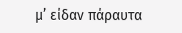μ’ είδαν πάραυτα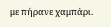με πήρανε χαμπάρι.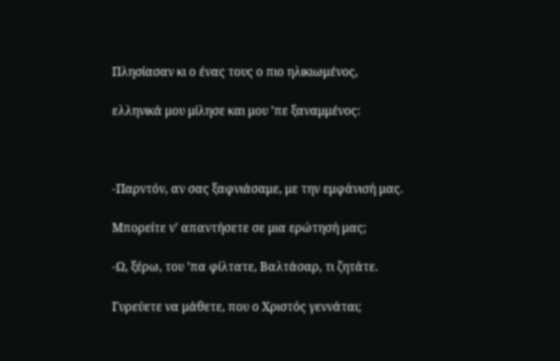Πλησίασαν κι ο ένας τους ο πιο ηλικιωμένος,

ελληνικά μου μίλησε και μου ’πε ξαναμμένος:



-Παρντόν, αν σας ξαφνιάσαμε, με την εμφάνισή μας.

Μπορείτε ν’ απαντήσετε σε μια ερώτησή μας;

-Ω, ξέρω, του ’πα φίλτατε, Βαλτάσαρ, τι ζητάτε.

Γυρεύετε να μάθετε, που ο Χριστός γεννάται;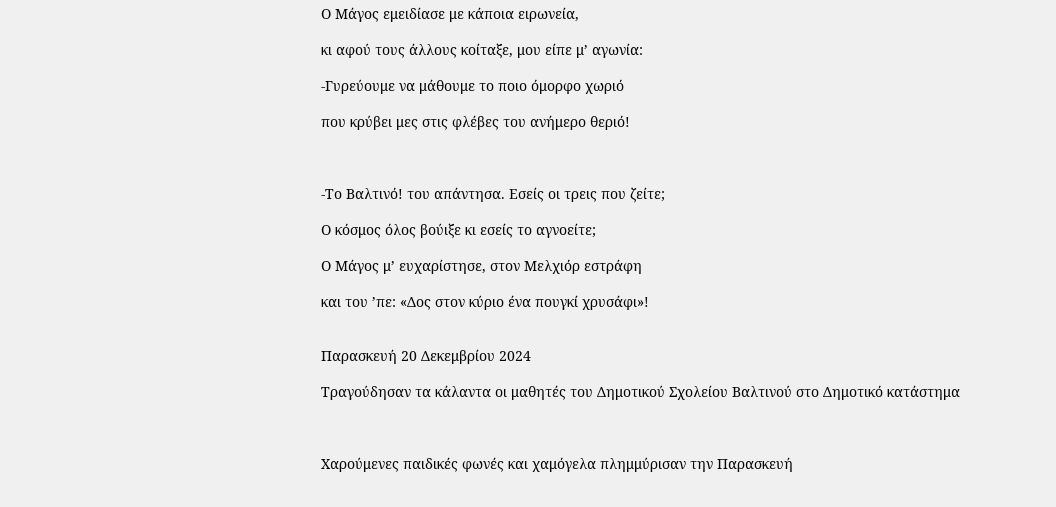Ο Μάγος εμειδίασε με κάποια ειρωνεία,

κι αφού τους άλλους κοίταξε, μου είπε μ’ αγωνία:

-Γυρεύουμε να μάθουμε το ποιο όμορφο χωριό

που κρύβει μες στις φλέβες του ανήμερο θεριό!



-Το Βαλτινό! του απάντησα. Εσείς οι τρεις που ζείτε;

Ο κόσμος όλος βούιξε κι εσείς το αγνοείτε;

Ο Μάγος μ’ ευχαρίστησε, στον Μελχιόρ εστράφη

και του ’πε: «Δος στον κύριο ένα πουγκί χρυσάφι»!


Παρασκευή 20 Δεκεμβρίου 2024

Τραγούδησαν τα κάλαντα οι μαθητές του Δημοτικού Σχολείου Βαλτινού στο Δημοτικό κατάστημα



Χαρούμενες παιδικές φωνές και χαμόγελα πλημμύρισαν την Παρασκευή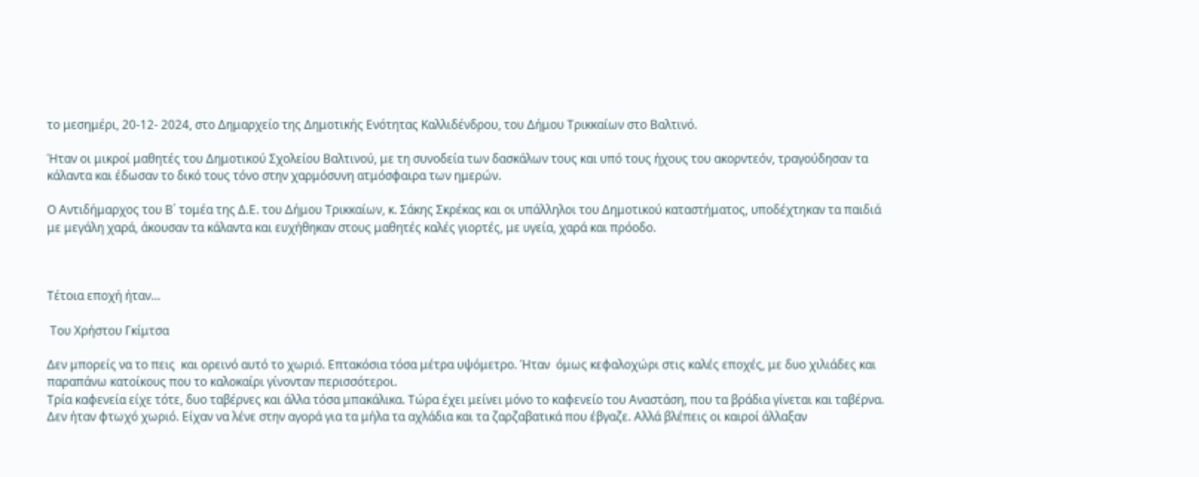το μεσημέρι, 20-12- 2024, στο Δημαρχείο της Δημοτικής Ενότητας Καλλιδένδρου, του Δήμου Τρικκαίων στο Βαλτινό.

Ήταν οι μικροί μαθητές του Δημοτικού Σχολείου Βαλτινού, με τη συνοδεία των δασκάλων τους και υπό τους ήχους του ακορντεόν, τραγούδησαν τα κάλαντα και έδωσαν το δικό τους τόνο στην χαρμόσυνη ατμόσφαιρα των ημερών.

Ο Αντιδήμαρχος του Β΄ τομέα της Δ.Ε. του Δήμου Τρικκαίων, κ. Σάκης Σκρέκας και οι υπάλληλοι του Δημοτικού καταστήματος, υποδέχτηκαν τα παιδιά με μεγάλη χαρά, άκουσαν τα κάλαντα και ευχήθηκαν στους μαθητές καλές γιορτές, με υγεία, χαρά και πρόοδο.



Τέτοια εποχή ήταν…

 Του Χρήστου Γκίμτσα

Δεν μπορείς να το πεις  και ορεινό αυτό το χωριό. Επτακόσια τόσα μέτρα υψόμετρο. Ήταν  όμως κεφαλοχώρι στις καλές εποχές, με δυο χιλιάδες και παραπάνω κατοίκους που το καλοκαίρι γίνονταν περισσότεροι.
Τρία καφενεία είχε τότε, δυο ταβέρνες και άλλα τόσα μπακάλικα. Τώρα έχει μείνει μόνο το καφενείο του Αναστάση, που τα βράδια γίνεται και ταβέρνα.
Δεν ήταν φτωχό χωριό. Είχαν να λένε στην αγορά για τα μήλα τα αχλάδια και τα ζαρζαβατικά που έβγαζε. Αλλά βλέπεις οι καιροί άλλαξαν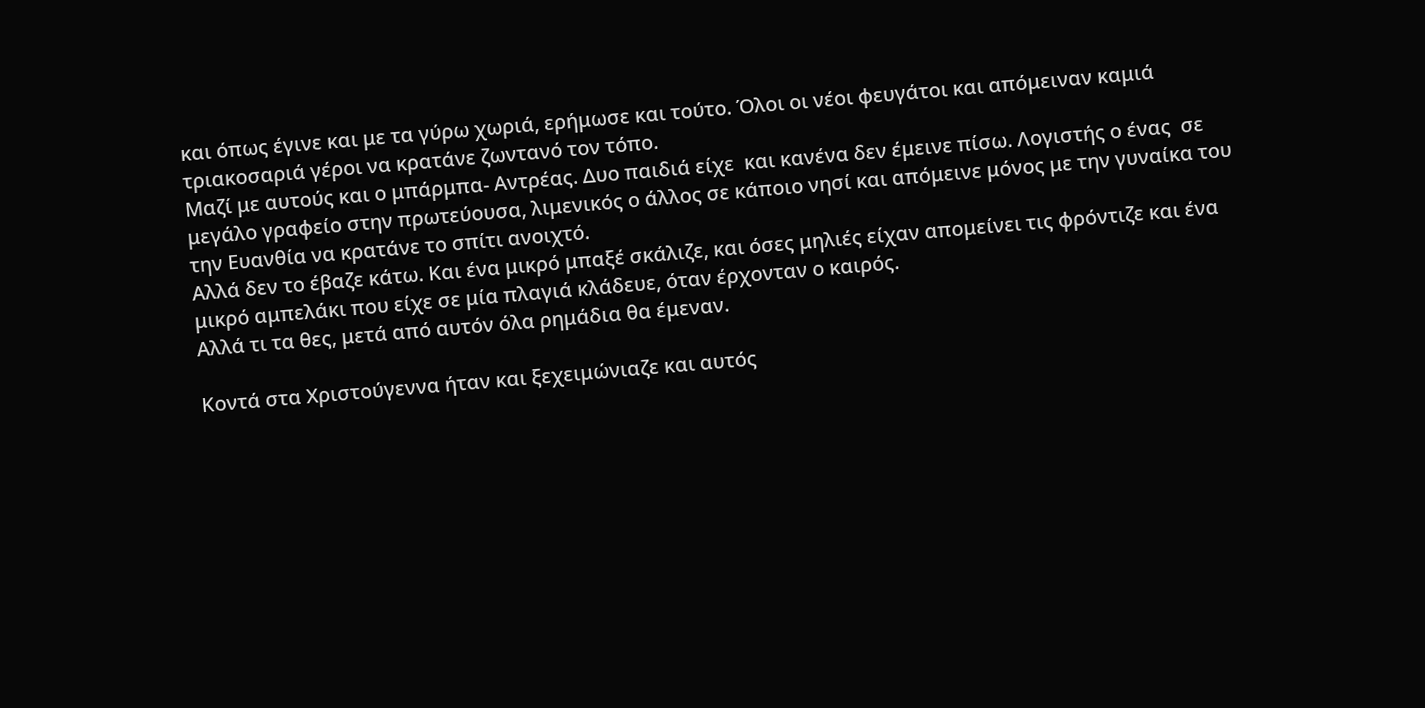και όπως έγινε και με τα γύρω χωριά, ερήμωσε και τούτο. Όλοι οι νέοι φευγάτοι και απόμειναν καμιά τριακοσαριά γέροι να κρατάνε ζωντανό τον τόπο.
Μαζί με αυτούς και ο μπάρμπα- Αντρέας. Δυο παιδιά είχε  και κανένα δεν έμεινε πίσω. Λογιστής ο ένας  σε μεγάλο γραφείο στην πρωτεύουσα, λιμενικός ο άλλος σε κάποιο νησί και απόμεινε μόνος με την γυναίκα του την Ευανθία να κρατάνε το σπίτι ανοιχτό.
Αλλά δεν το έβαζε κάτω. Και ένα μικρό μπαξέ σκάλιζε, και όσες μηλιές είχαν απομείνει τις φρόντιζε και ένα μικρό αμπελάκι που είχε σε μία πλαγιά κλάδευε, όταν έρχονταν ο καιρός.
Αλλά τι τα θες, μετά από αυτόν όλα ρημάδια θα έμεναν.

Κοντά στα Χριστούγεννα ήταν και ξεχειμώνιαζε και αυτός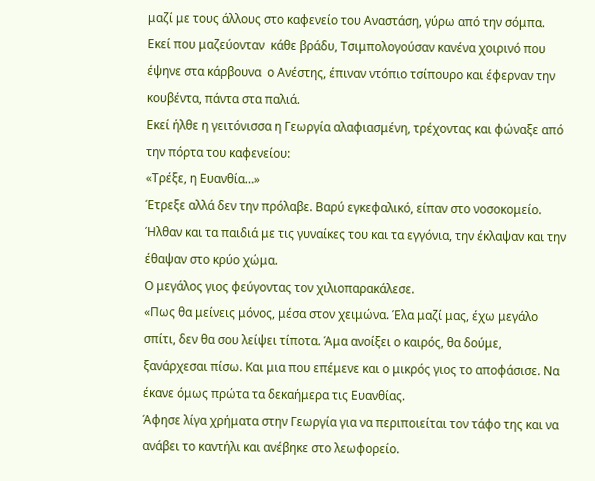μαζί με τους άλλους στο καφενείο του Αναστάση, γύρω από την σόμπα.
Εκεί που μαζεύονταν  κάθε βράδυ, Τσιμπολογούσαν κανένα χοιρινό που έψηνε στα κάρβουνα  ο Ανέστης, έπιναν ντόπιο τσίπουρο και έφερναν την κουβέντα, πάντα στα παλιά.
Εκεί ήλθε η γειτόνισσα η Γεωργία αλαφιασμένη, τρέχοντας και φώναξε από την πόρτα του καφενείου:
«Τρέξε, η Ευανθία…»
Έτρεξε αλλά δεν την πρόλαβε. Βαρύ εγκεφαλικό, είπαν στο νοσοκομείο.
Ήλθαν και τα παιδιά με τις γυναίκες του και τα εγγόνια, την έκλαψαν και την έθαψαν στο κρύο χώμα.
Ο μεγάλος γιος φεύγοντας τον χιλιοπαρακάλεσε.
«Πως θα μείνεις μόνος, μέσα στον χειμώνα. Έλα μαζί μας, έχω μεγάλο σπίτι, δεν θα σου λείψει τίποτα. Άμα ανοίξει ο καιρός, θα δούμε, ξανάρχεσαι πίσω. Και μια που επέμενε και ο μικρός γιος το αποφάσισε. Να έκανε όμως πρώτα τα δεκαήμερα τις Ευανθίας.
Άφησε λίγα χρήματα στην Γεωργία για να περιποιείται τον τάφο της και να ανάβει το καντήλι και ανέβηκε στο λεωφορείο.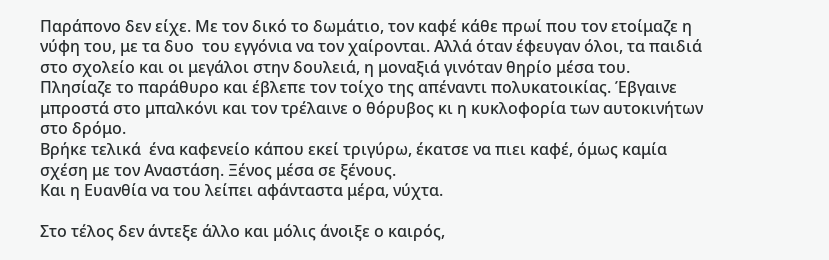Παράπονο δεν είχε. Με τον δικό το δωμάτιο, τον καφέ κάθε πρωί που τον ετοίμαζε η νύφη του, με τα δυο  του εγγόνια να τον χαίρονται. Αλλά όταν έφευγαν όλοι, τα παιδιά στο σχολείο και οι μεγάλοι στην δουλειά, η μοναξιά γινόταν θηρίο μέσα του.
Πλησίαζε το παράθυρο και έβλεπε τον τοίχο της απέναντι πολυκατοικίας. Έβγαινε μπροστά στο μπαλκόνι και τον τρέλαινε ο θόρυβος κι η κυκλοφορία των αυτοκινήτων στο δρόμο.
Βρήκε τελικά  ένα καφενείο κάπου εκεί τριγύρω, έκατσε να πιει καφέ, όμως καμία σχέση με τον Αναστάση. Ξένος μέσα σε ξένους.
Και η Ευανθία να του λείπει αφάνταστα μέρα, νύχτα.

Στο τέλος δεν άντεξε άλλο και μόλις άνοιξε ο καιρός,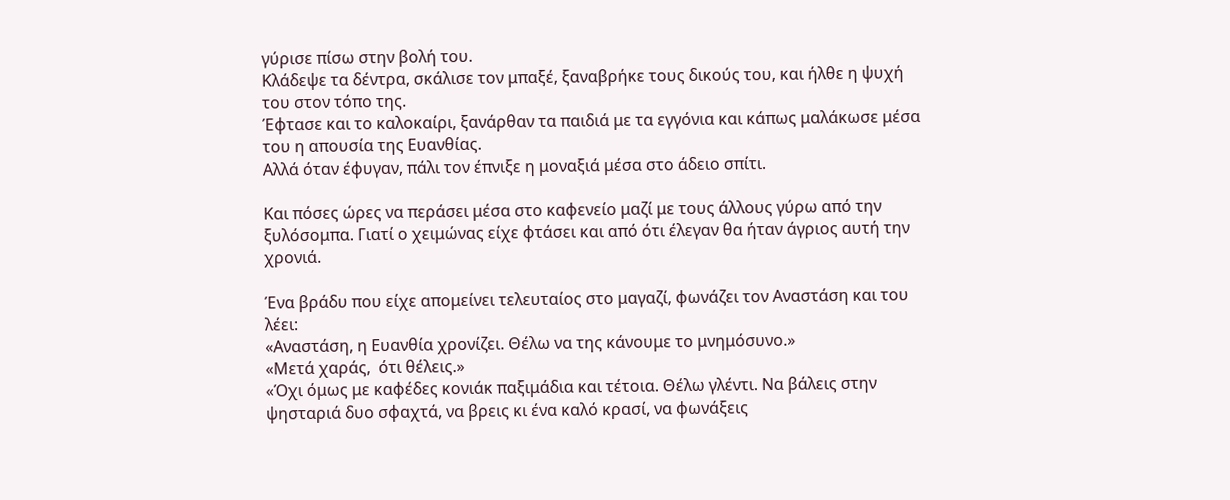γύρισε πίσω στην βολή του.
Κλάδεψε τα δέντρα, σκάλισε τον μπαξέ, ξαναβρήκε τους δικούς του, και ήλθε η ψυχή του στον τόπο της.
Έφτασε και το καλοκαίρι, ξανάρθαν τα παιδιά με τα εγγόνια και κάπως μαλάκωσε μέσα του η απουσία της Ευανθίας.
Αλλά όταν έφυγαν, πάλι τον έπνιξε η μοναξιά μέσα στο άδειο σπίτι.

Και πόσες ώρες να περάσει μέσα στο καφενείο μαζί με τους άλλους γύρω από την ξυλόσομπα. Γιατί ο χειμώνας είχε φτάσει και από ότι έλεγαν θα ήταν άγριος αυτή την χρονιά.

Ένα βράδυ που είχε απομείνει τελευταίος στο μαγαζί, φωνάζει τον Αναστάση και του λέει:
«Αναστάση, η Ευανθία χρονίζει. Θέλω να της κάνουμε το μνημόσυνο.»
«Μετά χαράς,  ότι θέλεις.»
«Όχι όμως με καφέδες κονιάκ παξιμάδια και τέτοια. Θέλω γλέντι. Να βάλεις στην ψησταριά δυο σφαχτά, να βρεις κι ένα καλό κρασί, να φωνάξεις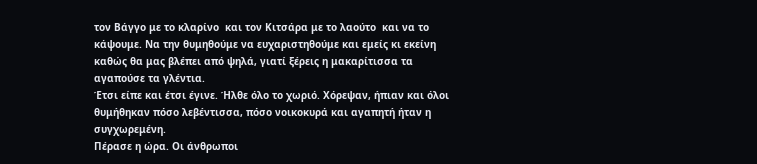τον Βάγγο με το κλαρίνο  και τον Κιτσάρα με το λαούτο  και να το κάψουμε. Να την θυμηθούμε να ευχαριστηθούμε και εμείς κι εκείνη καθώς θα μας βλέπει από ψηλά, γιατί ξέρεις η μακαρίτισσα τα αγαπούσε τα γλέντια.
Έτσι είπε και έτσι έγινε. Ήλθε όλο το χωριό. Χόρεψαν, ήπιαν και όλοι θυμήθηκαν πόσο λεβέντισσα, πόσο νοικοκυρά και αγαπητή ήταν η  συγχωρεμένη.
Πέρασε η ώρα. Οι άνθρωποι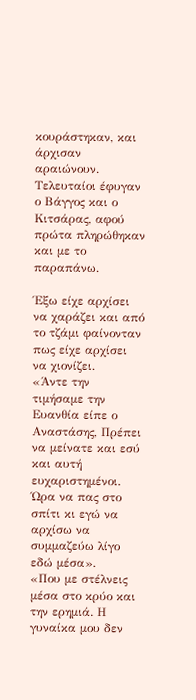κουράστηκαν, και άρχισαν αραιώνουν.
Τελευταίοι έφυγαν ο Βάγγος και ο Κιτσάρας, αφού πρώτα πληρώθηκαν και με το παραπάνω.

Έξω είχε αρχίσει να χαράζει και από το τζάμι φαίνονταν πως είχε αρχίσει να χιονίζει.
«Άντε την τιμήσαμε την Ευανθία είπε ο Αναστάσης, Πρέπει να μείνατε και εσύ και αυτή ευχαριστημένοι. Ώρα να πας στο σπίτι κι εγώ να αρχίσω να συμμαζεύω λίγο εδώ μέσα».
«Που με στέλνεις μέσα στο κρύο και την ερημιά. Η γυναίκα μου δεν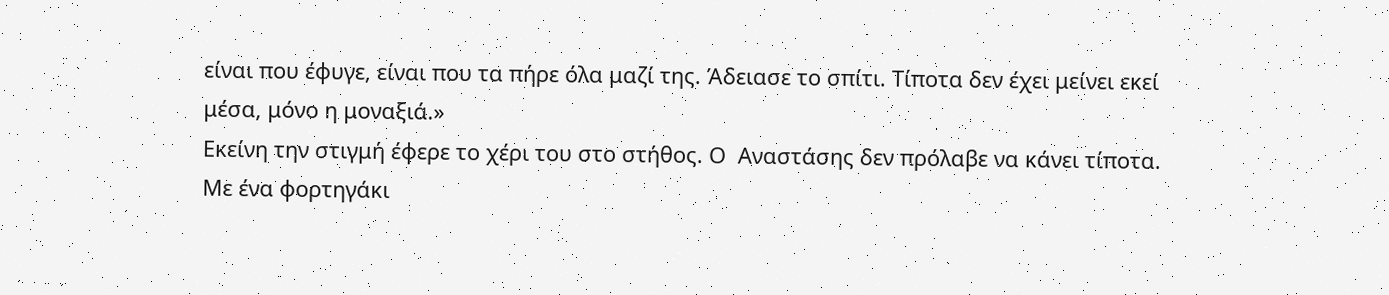είναι που έφυγε, είναι που τα πήρε όλα μαζί της. Άδειασε το σπίτι. Τίποτα δεν έχει μείνει εκεί μέσα, μόνο η μοναξιά.»
Εκείνη την στιγμή έφερε το χέρι του στο στήθος. Ο  Αναστάσης δεν πρόλαβε να κάνει τίποτα.
Με ένα φορτηγάκι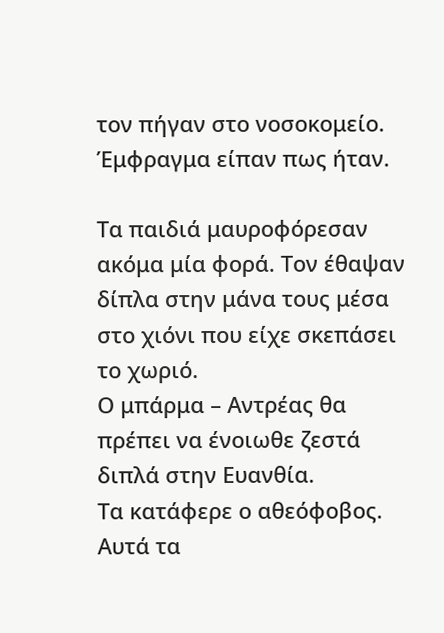τον πήγαν στο νοσοκομείο. Έμφραγμα είπαν πως ήταν.

Τα παιδιά μαυροφόρεσαν ακόμα μία φορά. Τον έθαψαν δίπλα στην μάνα τους μέσα στο χιόνι που είχε σκεπάσει το χωριό.
Ο μπάρμα – Αντρέας θα πρέπει να ένοιωθε ζεστά διπλά στην Ευανθία.
Τα κατάφερε ο αθεόφοβος. Αυτά τα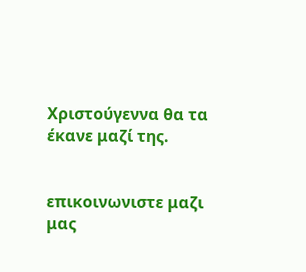Χριστούγεννα θα τα έκανε μαζί της.


επικοινωνιστε μαζι μας